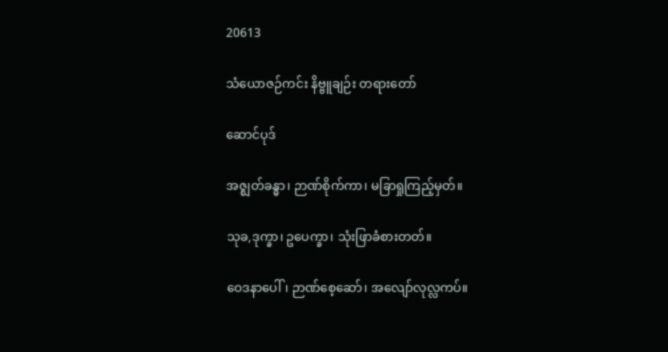20613

သံယောဇဉ်ကင်း နိဗ္ဗူချဉ်း တရားတော်

ဆောင်ပုဒ်

အဇ္ဈတ်ခန္ဓာ၊ ဉာဏ်စိုက်ကာ၊ မခြာရှုကြည့်မှတ်။

သုခ,ဒုက္ခာ၊ ဥပေက္ခာ၊ သုံးဖြာခံစားတတ်။

ဝေဒနာပေါ်၊ ဉာဏ်စေ့ဆော်၊ အလျော်လုလ္လကပ်။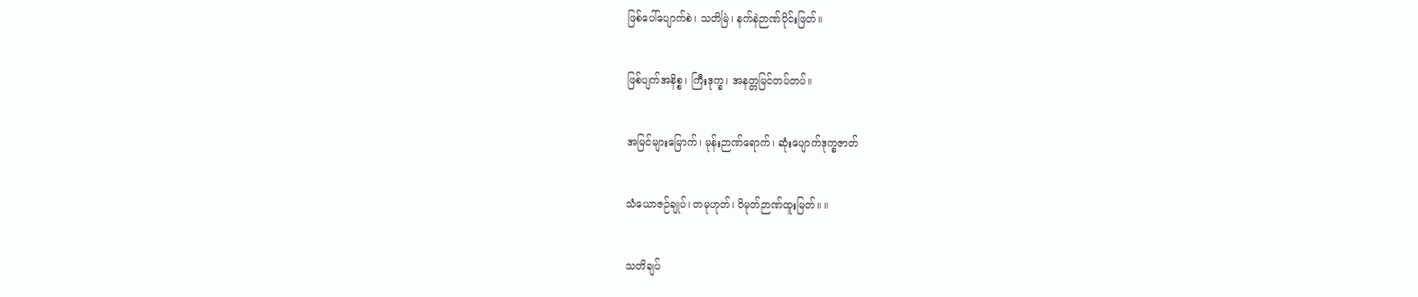ဖြစ်ပေါ်ပျောက်စဲ၊ သတိမြဲ၊ နက်နဲဉာဏ်ပိုင်းဖြတ်။

ဖြစ်ပျက်အနိစ္စ၊ ကြီးဒုက္ခ၊ အနတ္တမြင်တပ်တပ်။

အမြင်များမြောက်၊ မုန်းဉာဏ်ရောက်၊ ဆုံးပျောက်ဒုက္ခဇာတ်

သံယောဇဉ်ချုပ်၊ တမုဟုတ်၊ ဝိမုတ်ဉာဏ်ထူးမြတ်။ ။

သတိချပ်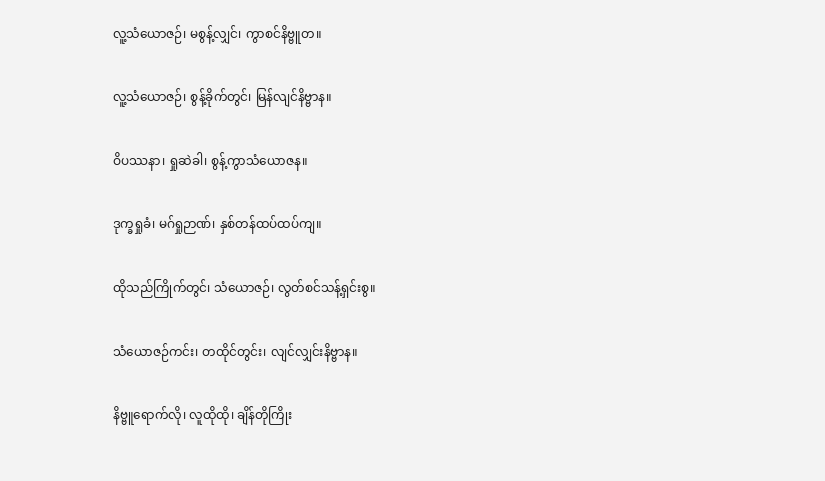လူ့သံယောဇဉ်၊ မစွန့်လျှင်၊ ကွာစင်နိဗ္ဗူတ။

လူ့သံယောဇဉ်၊ စွန့်ခိုက်တွင်၊ မြန်လျင်နိဗ္ဗာန။

ဝိပဿနာ၊ ရှုဆဲခါ၊ စွန့်ကွာသံယောဇန။

ဒုက္ခရှုခံ၊ မဂ်ရှုဉာဏ်၊ နှစ်တန်ထပ်ထပ်ကျ။

ထိုသည်ကြိုက်တွင်၊ သံယောဇဉ်၊ လွတ်စင်သန့်ရှင်းစွ။

သံယောဇဉ်ကင်း၊ တထိုင်တွင်း၊ လျင်လျှင်းနိဗ္ဗာန။

နိဗ္ဗူရောက်လို၊ လူထိုထို၊ ချိန်တိုကြိုး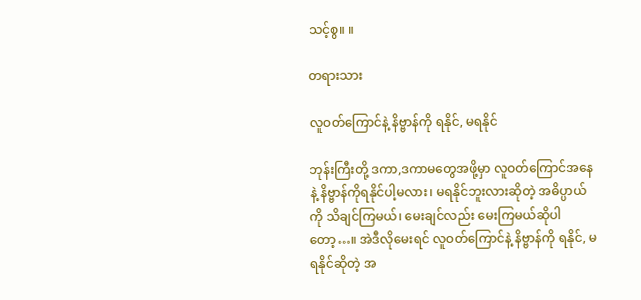သင့်စွ။ ။

တရားသား

လူဝတ်ကြောင်နဲ့ နိဗ္ဗာန်ကို ရနိုင်, မရနိုင်

ဘုန်းကြီးတို့ ဒကာ,ဒကာမတွေအဖို့မှာ လူဝတ်ကြောင်အနေနဲ့ နိဗ္ဗာန်ကိုရနိုင်ပါ့မလား၊ မရနိုင်ဘူးလားဆိုတဲ့ အဓိပ္ပာယ်ကို သိချင်ကြမယ်၊ မေးချင်လည်း မေးကြမယ်ဆိုပါတော့…။ အဲဒီလိုမေးရင် လူဝတ်ကြောင်နဲ့ နိဗ္ဗာန်ကို ရနိုင်, မရနိုင်ဆိုတဲ့ အ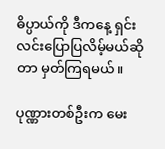ဓိပ္ပာယ်ကို ဒီကနေ့ ရှင်းလင်းပြောပြလိမ့်မယ်ဆိုတာ မှတ်ကြရမယ်။

ပုဏ္ဏားတစ်ဦးက မေး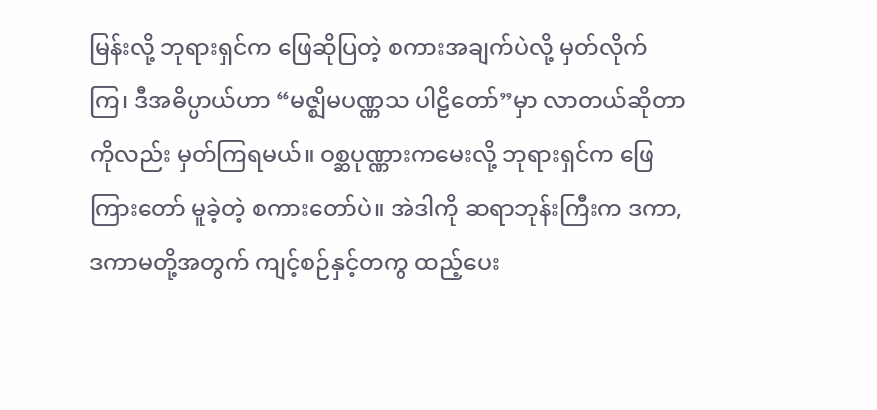မြန်းလို့ ဘုရားရှင်က ဖြေဆိုပြတဲ့ စကားအချက်ပဲလို့ မှတ်လိုက်ကြ၊ ဒီအဓိပ္ပာယ်ဟာ “မဇ္ဈိမပဏ္ဏသ ပါဠိတော်”မှာ လာတယ်ဆိုတာကိုလည်း မှတ်ကြရမယ်။ ဝစ္ဆပုဏ္ဏားကမေးလို့ ဘုရားရှင်က ဖြေကြားတော် မူခဲ့တဲ့ စကားတော်ပဲ။ အဲဒါကို ဆရာဘုန်းကြီးက ဒကာ,ဒကာမတို့အတွက် ကျင့်စဉ်နှင့်တကွ ထည့်ပေး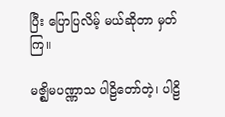ပြီး ပြောပြလိမ့် မယ်ဆိုတာ မှတ်ကြ။

မဇ္ဈိမပဏ္ဏာသ ပါဠိတော်တဲ့၊ ပါဠိ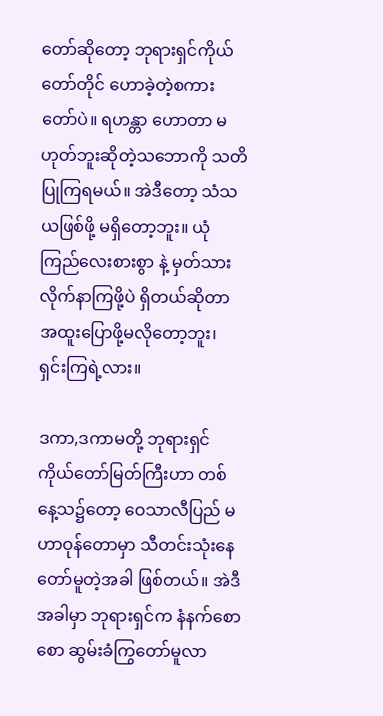တော်ဆိုတော့ ဘုရားရှင်ကိုယ်တော်တိုင် ဟောခဲ့တဲ့စကားတော်ပဲ။ ရဟန္တာ ဟောတာ မဟုတ်ဘူးဆိုတဲ့သဘောကို သတိပြုကြရမယ်။ အဲဒီတော့ သံသယဖြစ်ဖို့ မရှိတော့ဘူး။ ယုံကြည်လေးစားစွာ နဲ့ မှတ်သားလိုက်နာကြဖို့ပဲ ရှိတယ်ဆိုတာ အထူးပြောဖို့မလိုတော့ဘူး၊ ရှင်းကြရဲ့လား။

ဒကာ,ဒကာမတို့ ဘုရားရှင်ကိုယ်တော်မြတ်ကြီးဟာ တစ်နေ့သ၌တော့ ဝေသာလီပြည် မဟာဝုန်တောမှာ သီတင်းသုံးနေတော်မူတဲ့အခါ ဖြစ်တယ်။ အဲဒီအခါမှာ ဘုရားရှင်က နံနက်စောစော ဆွမ်းခံကြွတော်မူလာ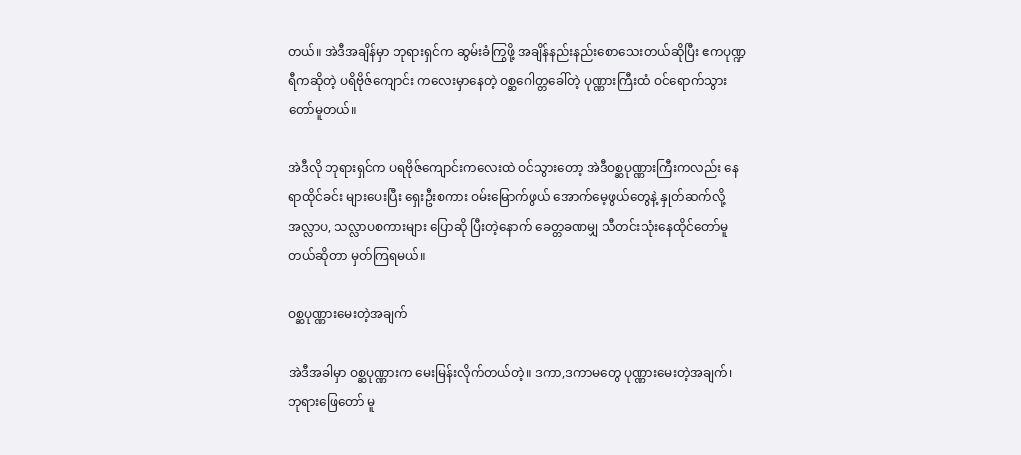တယ်။ အဲဒီအချိန်မှာ ဘုရားရှင်က ဆွမ်းခံကြွဖို့ အချိန်နည်းနည်းစောသေးတယ်ဆိုပြီး ဧကပုဏ္ဍရီကဆိုတဲ့ ပရိဗိုဇ်ကျောင်း ကလေးမှာနေတဲ့ ဝစ္ဆဂေါတ္တခေါ်တဲ့ ပုဏ္ဏားကြီးထံ ဝင်ရောက်သွားတော်မူတယ်။

အဲဒီလို ဘုရားရှင်က ပရဗိုဇ်ကျောင်းကလေးထဲ ဝင်သွားတော့ အဲဒီဝစ္ဆပုဏ္ဏားကြီးကလည်း နေရာထိုင်ခင်း များပေးပြီး ရှေးဦးစကား ဝမ်းမြောက်ဖွယ် အောက်မေ့ဖွယ်တွေနဲ့ နှုတ်ဆက်လို့ အလ္လာပ, သလ္လာပစကားများ ပြောဆို ပြီးတဲ့နောက် ခေတ္တခဏမျှ သီတင်းသုံးနေထိုင်တော်မူတယ်ဆိုတာ မှတ်ကြရမယ်။

ဝစ္ဆပုဏ္ဏားမေးတဲ့အချက်

အဲဒီအခါမှာ ဝစ္ဆပုဏ္ဏားက မေးမြန်းလိုက်တယ်တဲ့။ ဒကာ,ဒကာမတွေ ပုဏ္ဏားမေးတဲ့အချက်၊ ဘုရားဖြေတော် မူ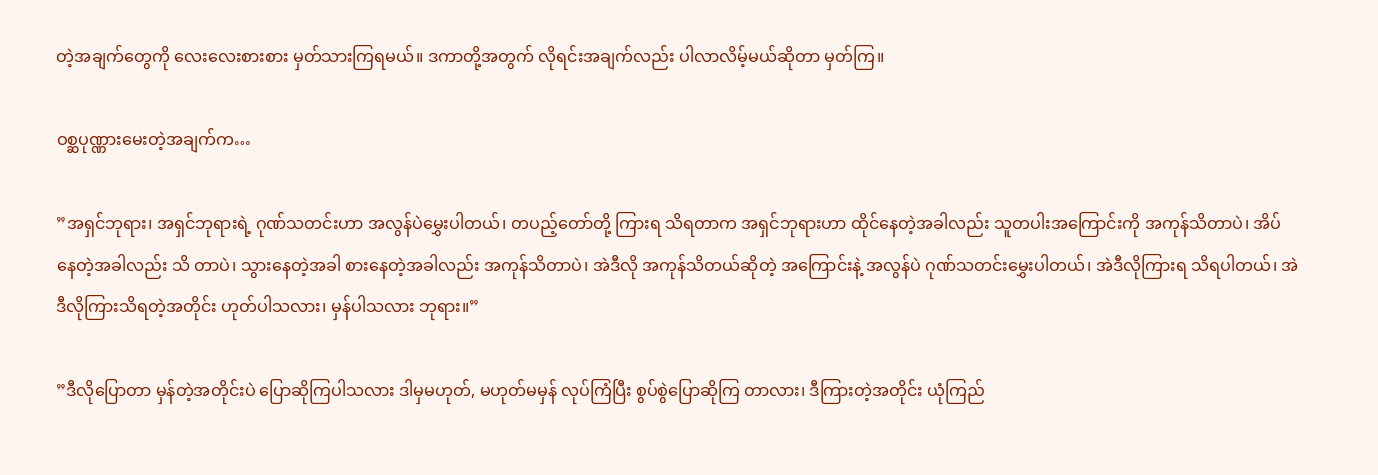တဲ့အချက်တွေကို လေးလေးစားစား မှတ်သားကြရမယ်။ ဒကာတို့အတွက် လိုရင်းအချက်လည်း ပါလာလိမ့်မယ်ဆိုတာ မှတ်ကြ။

ဝစ္ဆပုဏ္ဏားမေးတဲ့အချက်က…

”အရှင်ဘုရား၊ အရှင်ဘုရားရဲ့ ဂုဏ်သတင်းဟာ အလွန်ပဲမွှေးပါတယ်၊ တပည့်တော်တို့ ကြားရ သိရတာက အရှင်ဘုရားဟာ ထိုင်နေတဲ့အခါလည်း သူတပါးအကြောင်းကို အကုန်သိတာပဲ၊ အိပ်နေတဲ့အခါလည်း သိ တာပဲ၊ သွားနေတဲ့အခါ စားနေတဲ့အခါလည်း အကုန်သိတာပဲ၊ အဲဒီလို အကုန်သိတယ်ဆိုတဲ့ အကြောင်းနဲ့ အလွန်ပဲ ဂုဏ်သတင်းမွှေးပါတယ်၊ အဲဒီလိုကြားရ သိရပါတယ်၊ အဲဒီလိုကြားသိရတဲ့အတိုင်း ဟုတ်ပါသလား၊ မှန်ပါသလား ဘုရား။”

”ဒီလိုပြောတာ မှန်တဲ့အတိုင်းပဲ ပြောဆိုကြပါသလား ဒါမှမဟုတ်, မဟုတ်မမှန် လုပ်ကြံပြီး စွပ်စွဲပြောဆိုကြ တာလား၊ ဒီကြားတဲ့အတိုင်း ယုံကြည်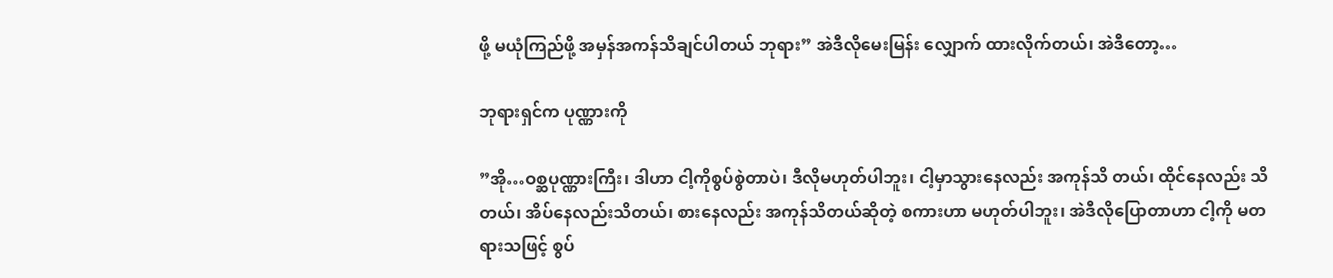ဖို့ မယုံကြည်ဖို့ အမှန်အကန်သိချင်ပါတယ် ဘုရား” အဲဒီလိုမေးမြန်း လျှောက် ထားလိုက်တယ်၊ အဲဒီတော့…

ဘုရားရှင်က ပုဏ္ဏားကို

”အို…ဝစ္ဆပုဏ္ဏားကြီး၊ ဒါဟာ ငါ့ကိုစွပ်စွဲတာပဲ၊ ဒီလိုမဟုတ်ပါဘူး၊ ငါ့မှာသွားနေလည်း အကုန်သိ တယ်၊ ထိုင်နေလည်း သိတယ်၊ အိပ်နေလည်းသိတယ်၊ စားနေလည်း အကုန်သိတယ်ဆိုတဲ့ စကားဟာ မဟုတ်ပါဘူး၊ အဲဒီလိုပြောတာဟာ ငါ့ကို မတရားသဖြင့် စွပ်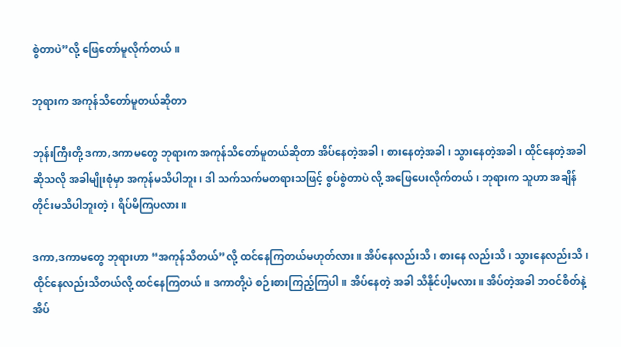စွဲတာပဲ”လို့ ဖြေတော်မူလိုက်တယ်။

ဘုရားက အကုန်သိတော်မူတယ်ဆိုတာ

ဘုန်းကြီးတို့ ဒကာ,ဒကာမတွေ ဘုရားက အကုန်သိတော်မူတယ်ဆိုတာ အိပ်နေတဲ့အခါ၊ စားနေတဲ့အခါ၊ သွားနေတဲ့အခါ၊ ထိုင်နေတဲ့အခါဆိုသလို အခါမျိုးစုံမှာ အကုန်မသိပါဘူး၊ ဒါ သက်သက်မတရားသဖြင့် စွပ်စွဲတာပဲ လို့ အဖြေပေးလိုက်တယ်၊ ဘုရားက သူဟာ အချိန်တိုင်းမသိပါဘူးတဲ့၊ ရိပ်မိကြပလား။

ဒကာ,ဒကာမတွေ ဘုရားဟာ “အကုန်သိတယ်”လို့ ထင်နေကြတယ်မဟုတ်လား။ အိပ်နေလည်းသိ၊ စားနေ လည်းသိ၊ သွားနေလည်းသိ၊ ထိုင်နေလည်းသိတယ်လို့ ထင်နေကြတယ်။ ဒကာတို့ပဲ စဉ်းစားကြည့်ကြပါ။ အိပ်နေတဲ့ အခါ သိနိုင်ပါ့မလား။ အိပ်တဲ့အခါ ဘဝင်စိတ်နဲ့အိပ်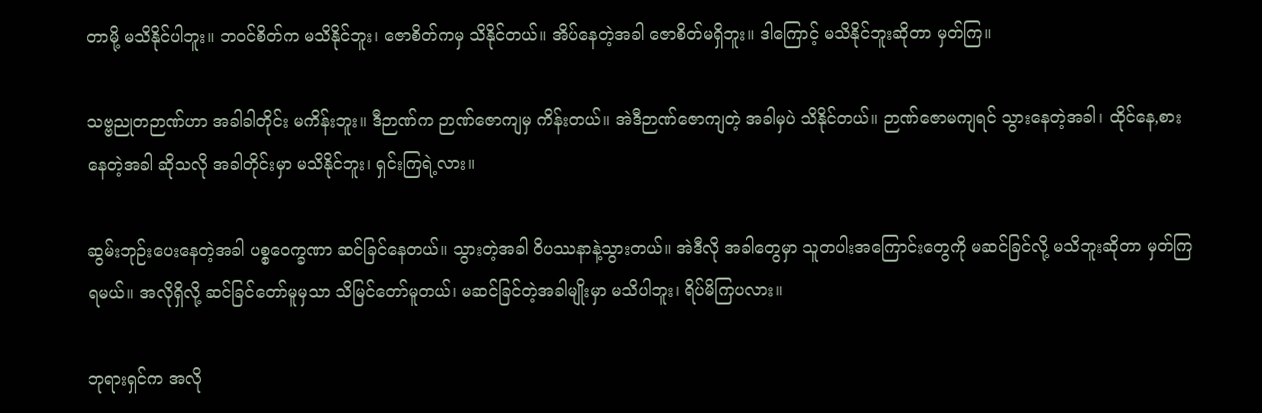တာမို့ မသိနိုင်ပါဘူး။ ဘဝင်စိတ်က မသိနိုင်ဘူး၊ ဇောစိတ်ကမှ သိနိုင်တယ်။ အိပ်နေတဲ့အခါ ဇောစိတ်မရှိဘူး။ ဒါကြောင့် မသိနိုင်ဘူးဆိုတာ မှတ်ကြ။

သဗ္ဗညုတဉာဏ်ဟာ အခါခါတိုင်း မကိန်းဘူး။ ဒီဉာဏ်က ဉာဏ်ဇောကျမှ ကိန်းတယ်။ အဲဒီဉာဏ်ဇောကျတဲ့ အခါမှပဲ သိနိုင်တယ်။ ဉာဏ်ဇောမကျရင် သွားနေတဲ့အခါ၊ ထိုင်နေ,စားနေတဲ့အခါ ဆိုသလို အခါတိုင်းမှာ မသိနိုင်ဘူး၊ ရှင်းကြရဲ့လား။

ဆွမ်းဘုဉ်းပေးနေတဲ့အခါ ပစ္စဝေက္ခဏာ ဆင်ခြင်နေတယ်။ သွားတဲ့အခါ ဝိပဿနာနဲ့သွားတယ်။ အဲဒီလို အခါတွေမှာ သူတပါးအကြောင်းတွေကို မဆင်ခြင်လို့ မသိဘူးဆိုတာ မှတ်ကြရမယ်။ အလိုရှိလို့ ဆင်ခြင်တော်မူမှသာ သိမြင်တော်မူတယ်၊ မဆင်ခြင်တဲ့အခါမျိုးမှာ မသိပါဘူး၊ ရိပ်မိကြပလား။

ဘုရားရှင်က အလို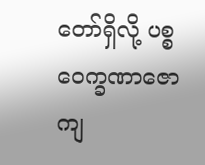တော်ရှိလို့ ပစ္စဝေက္ခဏာဇောကျ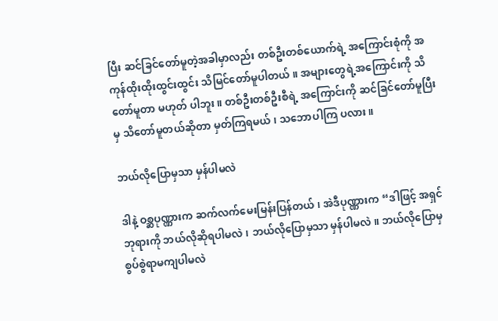ပြီး ဆင်ခြင်တော်မူတဲ့အခါမှာလည်း တစ်ဦးတစ်ယောက်ရဲ့ အကြောင်းစုံကို အကုန်ထိုးထိုးထွင်းထွင်း သိမြင်တော်မူပါတယ်။ အများတွေရဲ့အကြောင်းကို သိတော်မူတာ မဟုတ် ပါဘူး။ တစ်ဦးတစ်ဦးစီရဲ့ အကြောင်းကို ဆင်ခြင်တော်မူပြီးမှ သိတော်မူတယ်ဆိုတာ မှတ်ကြရမယ်၊ သဘောပါကြ ပလား။

ဘယ်လိုပြောမှသာ မှန်ပါမလဲ

ဒါနဲ့ ဝစ္ဆပုဏ္ဏားက ဆက်လက်မေးမြန်းပြန်တယ်၊ အဲဒီပုဏ္ဏားက “ဒါဖြင့် အရှင်ဘုရားကို ဘယ်လိုဆိုရပါမလဲ၊ ဘယ်လိုပြောမှသာ မှန်ပါမလဲ။ ဘယ်လိုပြောမှ စွပ်စွဲရာမကျပါမလဲ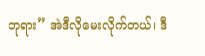ဘုရား” အဲဒီလိုမေးလိုက်တယ်၊ ဒီ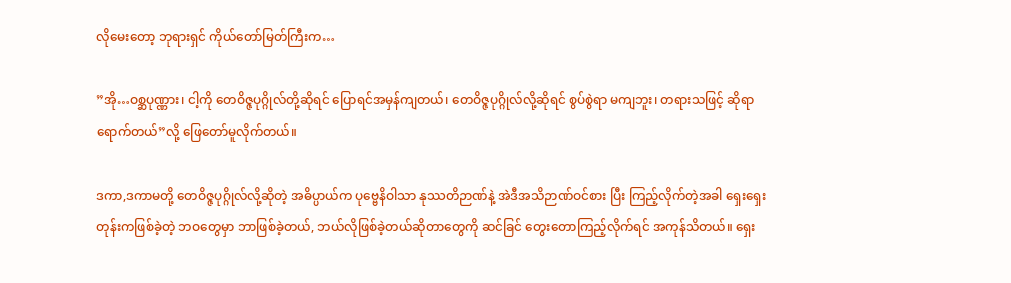လိုမေးတော့ ဘုရားရှင် ကိုယ်တော်မြတ်ကြီးက…

”အို…ဝစ္ဆပုဏ္ဏား၊ ငါ့ကို တေဝိဇ္ဇပုဂ္ဂိုလ်တို့ဆိုရင် ပြောရင်အမှန်ကျတယ်၊ တေဝိဇ္ဇပုဂ္ဂိုလ်လို့ဆိုရင် စွပ်စွဲရာ မကျဘူး၊ တရားသဖြင့် ဆိုရာရောက်တယ်”လို့ ဖြေတော်မူလိုက်တယ်။

ဒကာ,ဒကာမတို့ တေဝိဇ္ဇပုဂ္ဂိုလ်လို့ဆိုတဲ့ အဓိပ္ပာယ်က ပုဗ္ဗေနိဝါသာ နုဿတိဉာဏ်နဲ့ အဲဒီအသိဉာဏ်ဝင်စား ပြီး ကြည့်လိုက်တဲ့အခါ ရှေးရှေးတုန်းကဖြစ်ခဲ့တဲ့ ဘဝတွေမှာ ဘာဖြစ်ခဲ့တယ်, ဘယ်လိုဖြစ်ခဲ့တယ်ဆိုတာတွေကို ဆင်ခြင် တွေးတောကြည့်လိုက်ရင် အကုန်သိတယ်။ ရှေး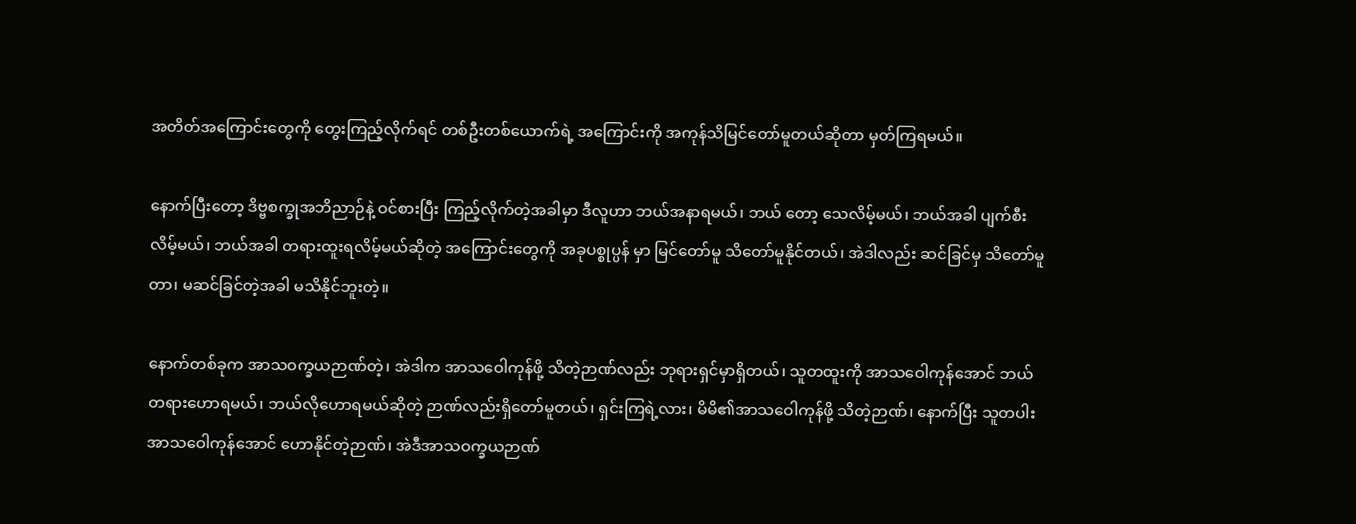အတိတ်အကြောင်းတွေကို တွေးကြည့်လိုက်ရင် တစ်ဦးတစ်ယောက်ရဲ့ အကြောင်းကို အကုန်သိမြင်တော်မူတယ်ဆိုတာ မှတ်ကြရမယ်။

နောက်ပြီးတော့ ဒိဗ္ဗစက္ခုအဘိညာဉ်နဲ့ ဝင်စားပြီး ကြည့်လိုက်တဲ့အခါမှာ ဒီလူဟာ ဘယ်အနာရမယ်၊ ဘယ် တော့ သေလိမ့်မယ်၊ ဘယ်အခါ ပျက်စီးလိမ့်မယ်၊ ဘယ်အခါ တရားထူးရလိမ့်မယ်ဆိုတဲ့ အကြောင်းတွေကို အခုပစ္စုပ္ပန် မှာ မြင်တော်မူ သိတော်မူနိုင်တယ်၊ အဲဒါလည်း ဆင်ခြင်မှ သိတော်မူတာ၊ မဆင်ခြင်တဲ့အခါ မသိနိုင်ဘူးတဲ့။

နောက်တစ်ခုက အာသဝက္ခယဉာဏ်တဲ့၊ အဲဒါက အာသဝေါကုန်ဖို့ သိတဲ့ဉာဏ်လည်း ဘုရားရှင်မှာရှိတယ်၊ သူတထူးကို အာသဝေါကုန်အောင် ဘယ်တရားဟောရမယ်၊ ဘယ်လိုဟောရမယ်ဆိုတဲ့ ဉာဏ်လည်းရှိတော်မူတယ်၊ ရှင်းကြရဲ့လား၊ မိမိ၏အာသဝေါကုန်ဖို့ သိတဲ့ဉာဏ်၊ နောက်ပြီး သူတပါးအာသဝေါကုန်အောင် ဟောနိုင်တဲ့ဉာဏ်၊ အဲဒီအာသဝက္ခယဉာဏ်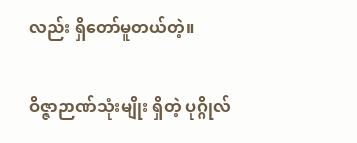လည်း ရှိတော်မူတယ်တဲ့။

ဝိဇ္ဇာဉာဏ်သုံးမျိုး ရှိတဲ့ ပုဂ္ဂိုလ်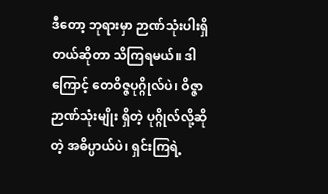ဒီတော့ ဘုရားမှာ ဉာဏ်သုံးပါးရှိတယ်ဆိုတာ သိကြရမယ်။ ဒါကြောင့် တေဝိဇ္ဇပုဂ္ဂိုလ်ပဲ၊ ဝိဇ္ဇာဉာဏ်သုံးမျိုး ရှိတဲ့ ပုဂ္ဂိုလ်လို့ဆိုတဲ့ အဓိပ္ပာယ်ပဲ၊ ရှင်းကြရဲ့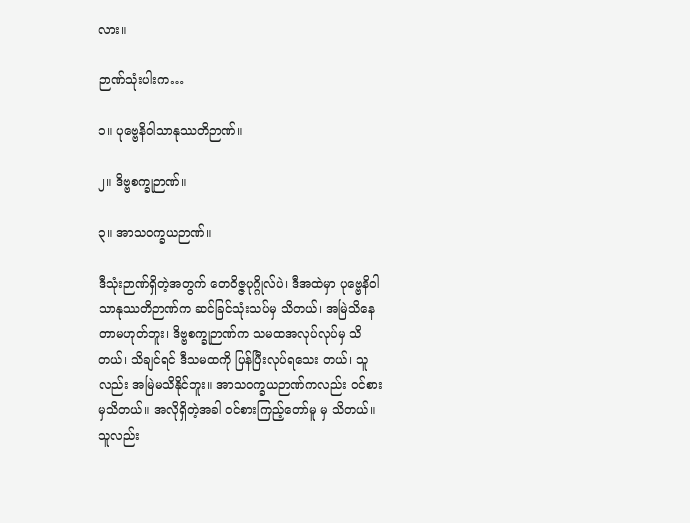လား။

ဉာဏ်သုံးပါးက…

၁။ ပုဗ္ဗေနိဝါသာနုဿတိဉာဏ်။

၂။ ဒိဗ္ဗစက္ခုဉာဏ်။

၃။ အာသဝက္ခယဉာဏ်။

ဒီသုံးဉာဏ်ရှိတဲ့အတွက် တေဝိဇ္ဇပုဂ္ဂိုလ်ပဲ၊ ဒီအထဲမှာ ပုဗ္ဗေနိဝါသာနုဿတိဉာဏ်က ဆင်ခြင်သုံးသပ်မှ သိတယ်၊ အမြဲသိနေတာမဟုတ်ဘူး၊ ဒိဗ္ဗစက္ခုဉာဏ်က သမထအလုပ်လုပ်မှ သိတယ်၊ သိချင်ရင် ဒီသမထကို ပြန်ပြီးလုပ်ရသေး တယ်၊ သူလည်း အမြဲမသိနိုင်ဘူး။ အာသဝက္ခယဉာဏ်ကလည်း ဝင်စားမှသိတယ်။ အလိုရှိတဲ့အခါ ဝင်စားကြည့်တော်မူ မှ သိတယ်။ သူလည်း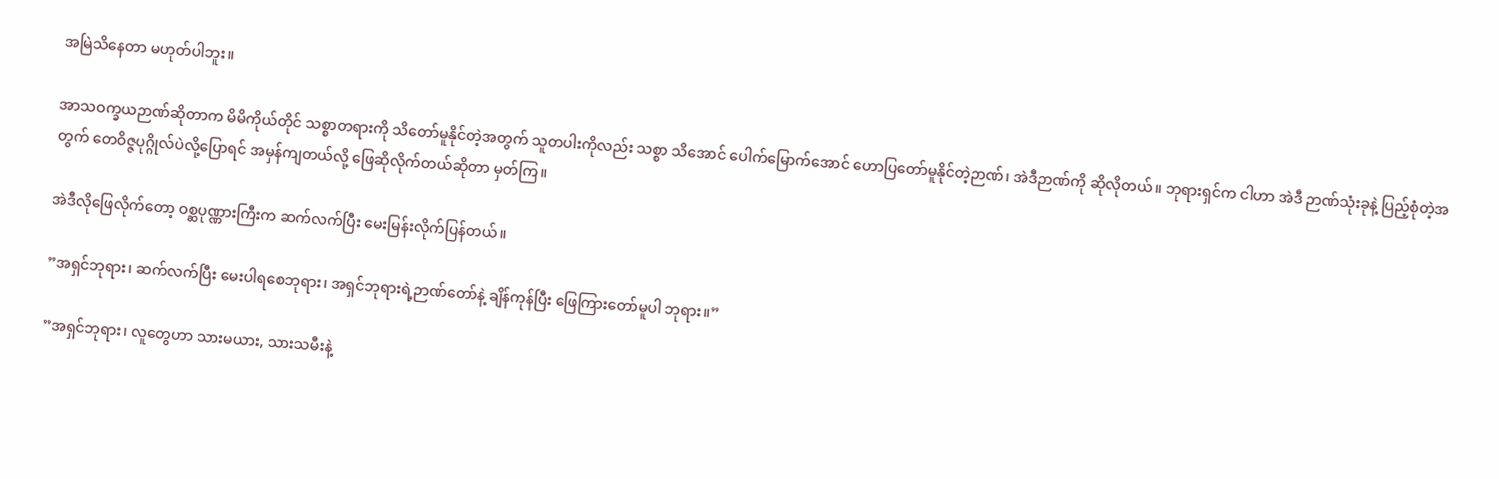အမြဲသိနေတာ မဟုတ်ပါဘူး။

အာသဝက္ခယဉာဏ်ဆိုတာက မိမိကိုယ်တိုင် သစ္စာတရားကို သိတော်မူနိုင်တဲ့အတွက် သူတပါးကိုလည်း သစ္စာ သိအောင် ပေါက်မြောက်အောင် ဟောပြတော်မူနိုင်တဲ့ဉာဏ်၊ အဲဒီဉာဏ်ကို ဆိုလိုတယ်။ ဘုရားရှင်က ငါဟာ အဲဒီ ဉာဏ်သုံးခုနဲ့ ပြည့်စုံတဲ့အတွက် တေဝိဇ္ဇပုဂ္ဂိုလ်ပဲလို့ပြောရင် အမှန်ကျတယ်လို့ ဖြေဆိုလိုက်တယ်ဆိုတာ မှတ်ကြ။

အဲဒီလိုဖြေလိုက်တော့ ဝစ္ဆပုဏ္ဏားကြီးက ဆက်လက်ပြီး မေးမြန်းလိုက်ပြန်တယ်။

”အရှင်ဘုရား၊ ဆက်လက်ပြီး မေးပါရစေဘုရား၊ အရှင်ဘုရားရဲ့ဉာဏ်တော်နဲ့ ချိန်ကုန်ပြီး ဖြေကြားတော်မူပါ ဘုရား။”

”အရှင်ဘုရား၊ လူတွေဟာ သားမယား, သားသမီးနဲ့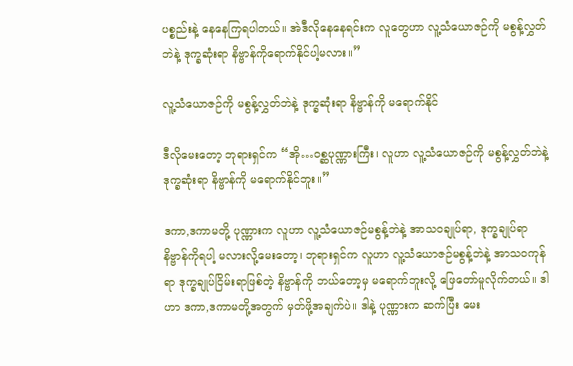ပစ္စည်းနဲ့ နေနေကြရပါတယ်။ အဲဒီလိုနေနေရင်းက လူတွေဟာ လူ့သံယောဇဉ်ကို မစွန့်လွှတ်ဘဲနဲ့ ဒုက္ခဆုံးရာ နိဗ္ဗာန်ကိုရောက်နိုင်ပါ့မလား။”

လူ့သံယောဇဉ်ကို မစွန့်လွှတ်ဘဲနဲ့ ဒုက္ခဆုံးရာ နိဗ္ဗာန်ကို မရောက်နိုင်

ဒီလိုမေးတော့ ဘုရားရှင်က “အို…ဝစ္ဆပုဏ္ဏားကြီး၊ လူဟာ လူ့သံယောဇဉ်ကို မစွန့်လွှတ်ဘဲနဲ့ ဒုက္ခဆုံးရာ နိဗ္ဗာန်ကို မရောက်နိုင်ဘူး။”

ဒကာ,ဒကာမတို့ ပုဏ္ဏားက လူဟာ လူ့သံယောဇဉ်မစွန့်ဘဲနဲ့ အာသဝချုပ်ရာ, ဒုက္ခချုပ်ရာ နိဗ္ဗာန်ကိုရပါ့ မလားလို့မေးတော့၊ ဘုရားရှင်က လူဟာ လူ့သံယောဇဉ်မစွန့်ဘဲနဲ့ အာသဝကုန်ရာ ဒုက္ခချုပ်ငြိမ်းရာဖြစ်တဲ့ နိဗ္ဗာန်ကို ဘယ်တော့မှ မရောက်ဘူးလို့ ဖြေတော်မူလိုက်တယ်။ ဒါဟာ ဒကာ,ဒကာမတို့အတွက် မှတ်ဖို့အချက်ပဲ။ ဒါနဲ့ ပုဏ္ဏားက ဆက်ပြီး မေး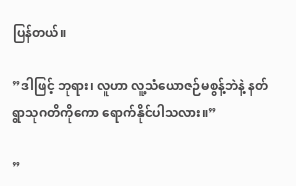ပြန်တယ်။

”ဒါဖြင့် ဘုရား၊ လူဟာ လူ့သံယောဇဉ်မစွန့်ဘဲနဲ့ နတ်ရွာသုဂတိကိုကော ရောက်နိုင်ပါသလား။”

”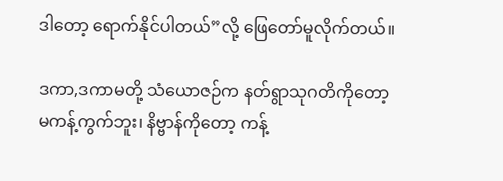ဒါတော့ ရောက်နိုင်ပါတယ်”လို့ ဖြေတော်မူလိုက်တယ်။

ဒကာ,ဒကာမတို့ သံယောဇဉ်က နတ်ရွာသုဂတိကိုတော့ မကန့်ကွက်ဘူး၊ နိဗ္ဗာန်ကိုတော့ ကန့်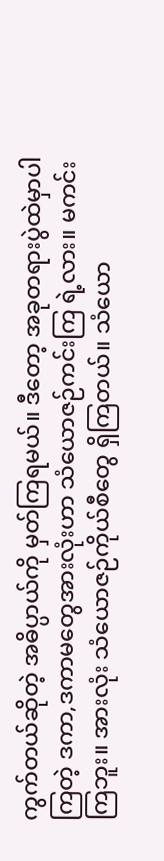ကွက်တယ်ဆိုတဲ့ အဓိပ္ပာယ်ကို မှတ်ကြရမယ်။ ဒီတော့ အခုတရားပွဲထဲမှာပါကြတဲ့ ဒကာ,ဒကာမတွေအားလုံးဟာ သံယောဇဉ်ကင်းကြ ရဲ့လား။ မကင်းကြဘူး။ အားလုံး သံယောဇဉ်ကိုယ်စီတွေ ရှိကြတယ်။ သံယော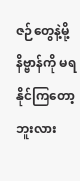ဇဉ်တွေနဲ့မို့ နိဗ္ဗာန်ကို မရနိုင်ကြတော့ ဘူးလား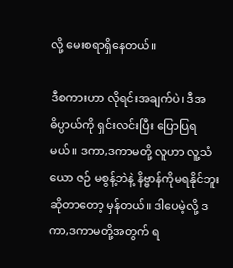လို့ မေးစရာရှိနေတယ်။

ဒီစကားဟာ လိုရင်းအချက်ပဲ၊ ဒီအဓိပ္ပာယ်ကို ရှင်းလင်းပြီး ပြောပြရမယ်။ ဒကာ,ဒကာမတို့ လူဟာ လူ့သံယော ဇဉ် မစွန့်ဘဲနဲ့ နိဗ္ဗာန်ကိုမရနိုင်ဘူးဆိုတာတော့ မှန်တယ်။ ဒါပေမဲ့လို့ ဒကာ,ဒကာမတို့အတွက် ရ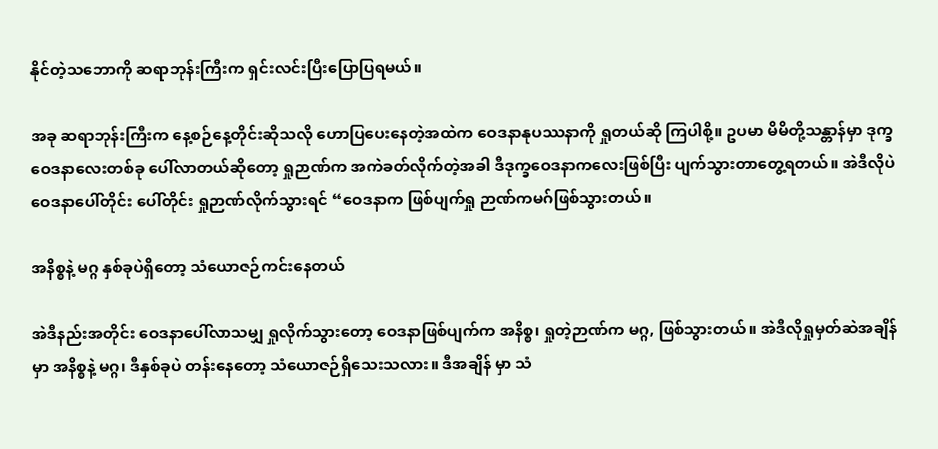နိုင်တဲ့သဘောကို ဆရာဘုန်းကြီးက ရှင်းလင်းပြီးပြောပြရမယ်။

အခု ဆရာဘုန်းကြီးက နေ့စဉ်နေ့တိုင်းဆိုသလို ဟောပြပေးနေတဲ့အထဲက ဝေဒနာနုပဿနာကို ရှုတယ်ဆို ကြပါစို့။ ဥပမာ မိမိတို့သန္တာန်မှာ ဒုက္ခဝေဒနာလေးတစ်ခု ပေါ်လာတယ်ဆိုတော့ ရှုဉာဏ်က အကဲခတ်လိုက်တဲ့အခါ ဒီဒုက္ခဝေဒနာကလေးဖြစ်ပြီး ပျက်သွားတာတွေ့ရတယ်။ အဲဒီလိုပဲ ဝေဒနာပေါ်တိုင်း ပေါ်တိုင်း ရှုဉာဏ်လိုက်သွားရင် “ဝေဒနာက ဖြစ်ပျက်ရှု ဉာဏ်ကမဂ်ဖြစ်သွားတယ်။

အနိစ္စနဲ့ မဂ္ဂ နှစ်ခုပဲရှိတော့ သံယောဇဉ်ကင်းနေတယ်

အဲဒီနည်းအတိုင်း ဝေဒနာပေါ်လာသမျှ ရှုလိုက်သွားတော့ ဝေဒနာဖြစ်ပျက်က အနိစ္စ၊ ရှုတဲ့ဉာဏ်က မဂ္ဂ, ဖြစ်သွားတယ်။ အဲဒီလိုရှုမှတ်ဆဲအချိန်မှာ အနိစ္စနဲ့ မဂ္ဂ၊ ဒီနှစ်ခုပဲ တန်းနေတော့ သံယောဇဉ်ရှိသေးသလား။ ဒီအချိန် မှာ သံ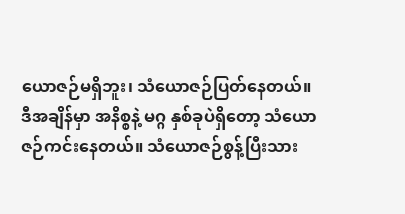ယောဇဉ်မရှိဘူး၊ သံယောဇဉ်ပြတ်နေတယ်။ ဒီအချိန်မှာ အနိစ္စနဲ့ မဂ္ဂ နှစ်ခုပဲရှိတော့ သံယောဇဉ်ကင်းနေတယ်။ သံယောဇဉ်စွန့်ပြီးသား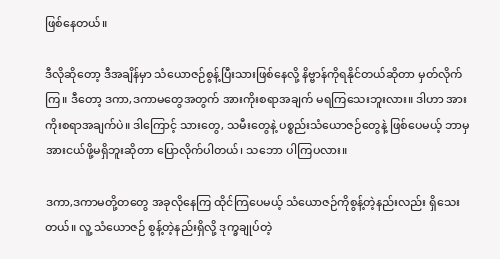ဖြစ်နေတယ်။

ဒီလိုဆိုတော့ ဒီအချိန်မှာ သံယောဇဉ်စွန့်ပြီးသားဖြစ်နေလို့ နိဗ္ဗာန်ကိုရနိုင်တယ်ဆိုတာ မှတ်လိုက်ကြ။ ဒီတော့ ဒကာ,ဒကာမတွေအတွက် အားကိုးစရာအချက် မရကြသေးဘူးလား။ ဒါဟာ အားကိုးစရာအချက်ပဲ။ ဒါကြောင့် သားတွေ, သမီးတွေနဲ့ ပစ္စည်းသံယောဇဉ်တွေနဲ့ ဖြစ်ပေမယ့် ဘာမှအားငယ်ဖို့မရှိဘူးဆိုတာ ပြောလိုက်ပါတယ်၊ သဘော ပါကြပလား။

ဒကာ,ဒကာမတို့တတွေ အခုလိုနေကြ ထိုင်ကြပေမယ့် သံယောဇဉ်ကိုစွန့်တဲ့နည်းလည်း ရှိသေးတယ်။ လူ့ သံယောဇဉ် စွန့်တဲ့နည်းရှိလို့ ဒုက္ခချုပ်တဲ့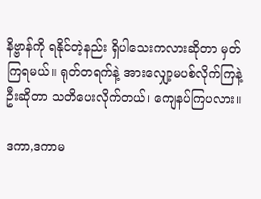နိဗ္ဗာန်ကို ရနိုင်တဲ့နည်း ရှိပါသေးကလားဆိုတာ မှတ်ကြရမယ်။ ရုတ်တရက်နဲ့ အားလျှော့မပစ်လိုက်ကြနဲ့ဦးဆိုတာ သတိပေးလိုက်တယ်၊ ကျေနပ်ကြပလား။

ဒကာ,ဒကာမ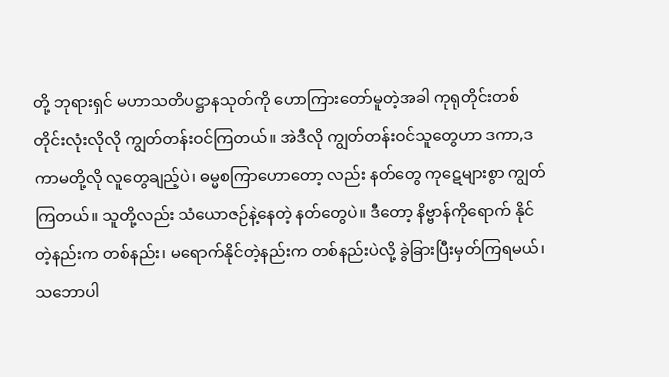တို့ ဘုရားရှင် မဟာသတိပဋ္ဌာနသုတ်ကို ဟောကြားတော်မူတဲ့အခါ ကုရုတိုင်းတစ်တိုင်းလုံးလိုလို ကျွတ်တန်းဝင်ကြတယ်။ အဲဒီလို ကျွတ်တန်းဝင်သူတွေဟာ ဒကာ,ဒကာမတို့လို လူတွေချည့်ပဲ၊ ဓမ္မစကြာဟောတော့ လည်း နတ်တွေ ကုဋေများစွာ ကျွတ်ကြတယ်။ သူတို့လည်း သံယောဇဉ်နဲ့နေတဲ့ နတ်တွေပဲ။ ဒီတော့ နိဗ္ဗာန်ကိုရောက် နိုင်တဲ့နည်းက တစ်နည်း၊ မရောက်နိုင်တဲ့နည်းက တစ်နည်းပဲလို့ ခွဲခြားပြီးမှတ်ကြရမယ်၊ သဘောပါ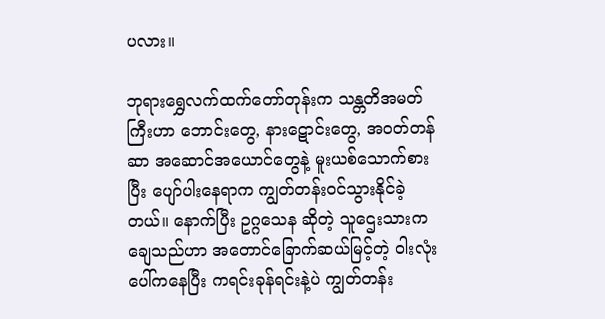ပလား။

ဘုရားရွှေလက်ထက်တော်တုန်းက သန္တတိအမတ်ကြီးဟာ ဘောင်းတွေ, နားဋောင်းတွေ, အဝတ်တန်ဆာ အဆောင်အယောင်တွေနဲ့ မူးယစ်သောက်စားပြီး ပျော်ပါးနေရာက ကျွတ်တန်းဝင်သွားနိုင်ခဲ့တယ်။ နောက်ပြီး ဥဂ္ဂသေန ဆိုတဲ့ သူဌေးသားကချေသည်ဟာ အတောင်ခြောက်ဆယ်မြင့်တဲ့ ဝါးလုံးပေါ်ကနေပြီး ကရင်းခုန်ရင်းနဲ့ပဲ ကျွတ်တန်း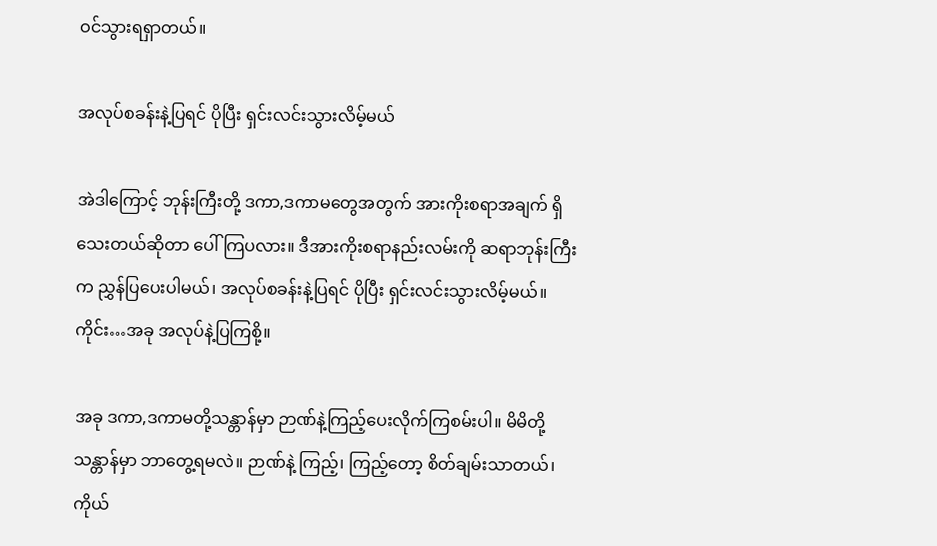ဝင်သွားရရှာတယ်။

အလုပ်စခန်းနဲ့ပြရင် ပိုပြီး ရှင်းလင်းသွားလိမ့်မယ်

အဲဒါကြောင့် ဘုန်းကြီးတို့ ဒကာ,ဒကာမတွေအတွက် အားကိုးစရာအချက် ရှိသေးတယ်ဆိုတာ ပေါ်ကြပလား။ ဒီအားကိုးစရာနည်းလမ်းကို ဆရာဘုန်းကြီးက ညွှန်ပြပေးပါမယ်၊ အလုပ်စခန်းနဲ့ပြရင် ပိုပြီး ရှင်းလင်းသွားလိမ့်မယ်။ ကိုင်း…အခု အလုပ်နဲ့ပြကြစို့။

အခု ဒကာ,ဒကာမတို့သန္တာန်မှာ ဉာဏ်နဲ့ကြည့်ပေးလိုက်ကြစမ်းပါ။ မိမိတို့သန္တာန်မှာ ဘာတွေ့ရမလဲ။ ဉာဏ်နဲ့ ကြည့်၊ ကြည့်တော့ စိတ်ချမ်းသာတယ်၊ ကိုယ်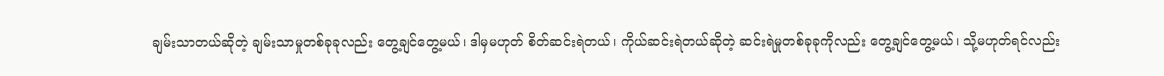ချမ်းသာတယ်ဆိုတဲ့ ချမ်းသာမှုတစ်ခုခုလည်း တွေ့ချင်တွေ့မယ်၊ ဒါမှမဟုတ် စိတ်ဆင်းရဲတယ်၊ ကိုယ်ဆင်းရဲတယ်ဆိုတဲ့ ဆင်းရဲမှုတစ်ခုခုကိုလည်း တွေ့ချင်တွေ့မယ်၊ သို့မဟုတ်ရင်လည်း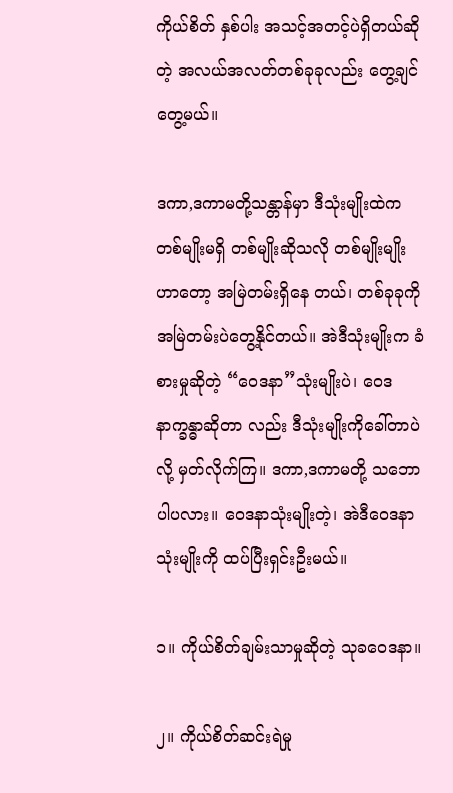ကိုယ်စိတ် နှစ်ပါး အသင့်အတင့်ပဲရှိတယ်ဆိုတဲ့ အလယ်အလတ်တစ်ခုခုလည်း တွေ့ချင်တွေ့မယ်။

ဒကာ,ဒကာမတို့သန္တာန်မှာ ဒီသုံးမျိုးထဲက တစ်မျိုးမရှိ တစ်မျိုးဆိုသလို တစ်မျိုးမျိုးဟာတော့ အမြဲတမ်းရှိနေ တယ်၊ တစ်ခုခုကို အမြဲတမ်းပဲတွေ့နိုင်တယ်။ အဲဒီသုံးမျိုးက ခံစားမှုဆိုတဲ့ “ဝေဒနာ”သုံးမျိုးပဲ၊ ဝေဒနာက္ခန္ဓာဆိုတာ လည်း ဒီသုံးမျိုးကိုခေါ်တာပဲလို့ မှတ်လိုက်ကြ။ ဒကာ,ဒကာမတို့ သဘောပါပလား။ ဝေဒနာသုံးမျိုးတဲ့၊ အဲဒီဝေဒနာ သုံးမျိုးကို ထပ်ပြီးရှင်းဦးမယ်။

၁။ ကိုယ်စိတ်ချမ်းသာမှုဆိုတဲ့ သုခဝေဒနာ။

၂။ ကိုယ်စိတ်ဆင်းရဲမှု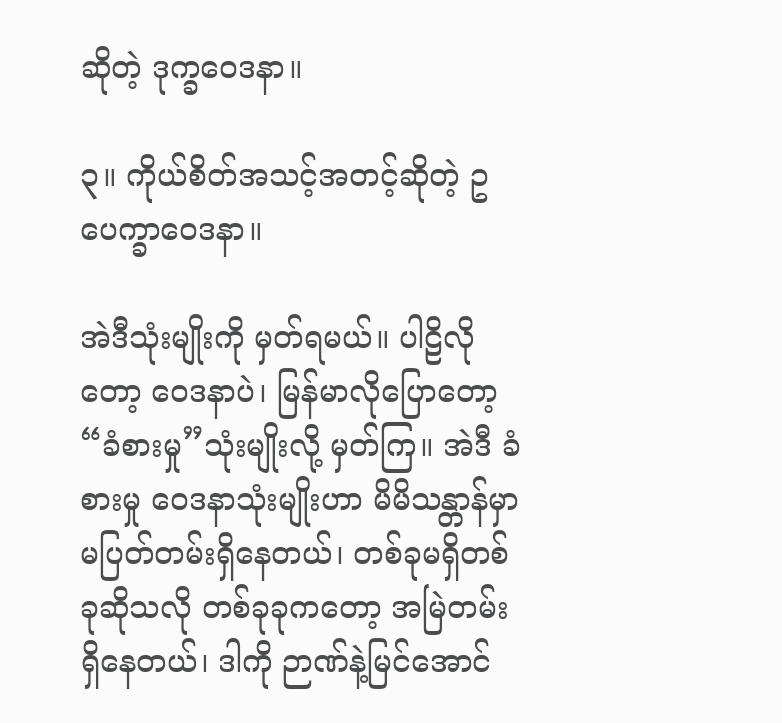ဆိုတဲ့ ဒုက္ခဝေဒနာ။

၃။ ကိုယ်စိတ်အသင့်အတင့်ဆိုတဲ့ ဥပေက္ခာဝေဒနာ။

အဲဒီသုံးမျိုးကို မှတ်ရမယ်။ ပါဠိလိုတော့ ဝေဒနာပဲ၊ မြန်မာလိုပြောတော့ “ခံစားမှု”သုံးမျိုးလို့ မှတ်ကြ။ အဲဒီ ခံစားမှု ဝေဒနာသုံးမျိုးဟာ မိမိသန္တာန်မှာ မပြတ်တမ်းရှိနေတယ်၊ တစ်ခုမရှိတစ်ခုဆိုသလို တစ်ခုခုကတော့ အမြဲတမ်း ရှိနေတယ်၊ ဒါကို ဉာဏ်နဲ့မြင်အောင်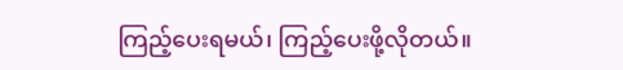ကြည့်ပေးရမယ်၊ ကြည့်ပေးဖို့လိုတယ်။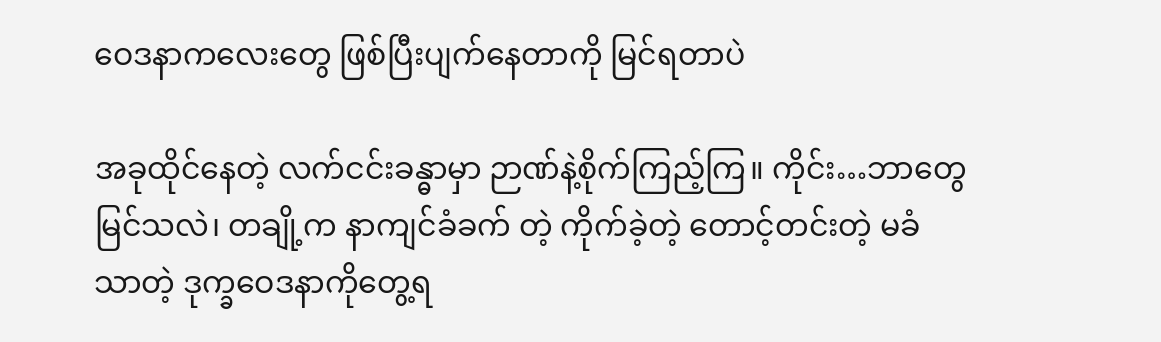ဝေဒနာကလေးတွေ ဖြစ်ပြီးပျက်နေတာကို မြင်ရတာပဲ

အခုထိုင်နေတဲ့ လက်ငင်းခန္ဓာမှာ ဉာဏ်နဲ့စိုက်ကြည့်ကြ။ ကိုင်း…ဘာတွေမြင်သလဲ၊ တချို့က နာကျင်ခံခက် တဲ့ ကိုက်ခဲ့တဲ့ တောင့်တင်းတဲ့ မခံသာတဲ့ ဒုက္ခဝေဒနာကိုတွေ့ရ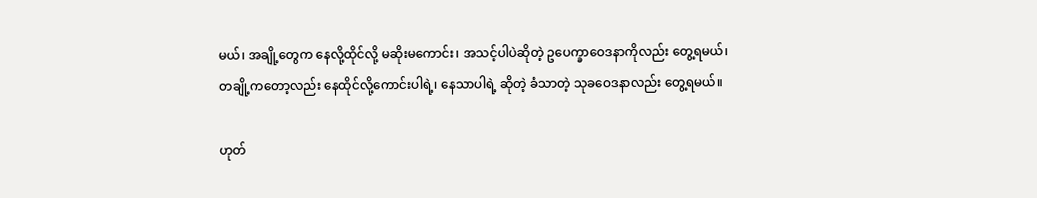မယ်၊ အချို့တွေက နေလို့ထိုင်လို့ မဆိုးမကောင်း၊ အသင့်ပါပဲဆိုတဲ့ ဥပေက္ခာဝေဒနာကိုလည်း တွေ့ရမယ်၊ တချို့ကတော့လည်း နေထိုင်လို့ကောင်းပါရဲ့၊ နေသာပါရဲ့ ဆိုတဲ့ ခံသာတဲ့ သုခဝေဒနာလည်း တွေ့ရမယ်။

ဟုတ်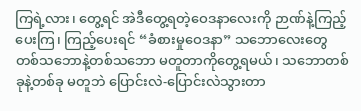ကြရဲ့လား၊ တွေ့ရင် အဲဒီတွေ့ရတဲ့ဝေဒနာလေးကို ဉာဏ်နဲ့ကြည့်ပေးကြ၊ ကြည့်ပေးရင် “ခံစားမှုဝေဒနာ” သဘောလေးတွေ တစ်သဘောနဲ့တစ်သဘော မတူတာကိုတွေ့ရမယ်၊ သဘောတစ်ခုနဲ့တစ်ခု မတူဘဲ ပြောင်းလဲ-ပြောင်းလဲသွားတာ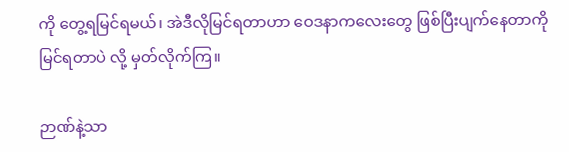ကို တွေ့ရမြင်ရမယ်၊ အဲဒီလိုမြင်ရတာဟာ ဝေဒနာကလေးတွေ ဖြစ်ပြီးပျက်နေတာကို မြင်ရတာပဲ လို့ မှတ်လိုက်ကြ။

ဉာဏ်နဲ့သာ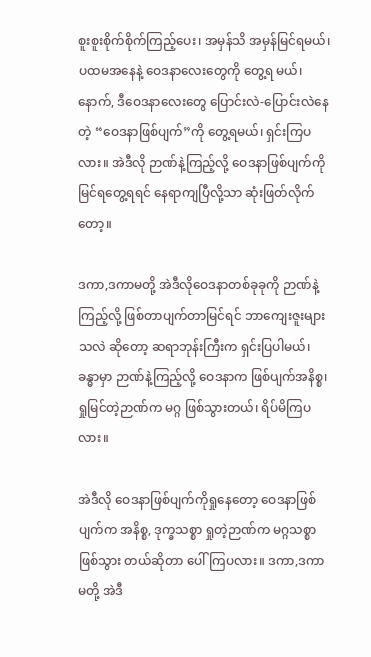စူးစူးစိုက်စိုက်ကြည့်ပေး၊ အမှန်သိ အမှန်မြင်ရမယ်၊ ပထမအနေနဲ့ ဝေဒနာလေးတွေကို တွေ့ရ မယ်၊ နောက်, ဒီဝေဒနာလေးတွေ ပြောင်းလဲ-ပြောင်းလဲနေတဲ့ “ဝေဒနာဖြစ်ပျက်”ကို တွေ့ရမယ်၊ ရှင်းကြပလား။ အဲဒီလို ဉာဏ်နဲ့ကြည့်လို့ ဝေဒနာဖြစ်ပျက်ကို မြင်ရတွေ့ရရင် နေရာကျပြီလို့သာ ဆုံးဖြတ်လိုက်တော့။

ဒကာ,ဒကာမတို့ အဲဒီလိုဝေဒနာတစ်ခုခုကို ဉာဏ်နဲ့ကြည့်လို့ ဖြစ်တာပျက်တာမြင်ရင် ဘာကျေးဇူးများသလဲ ဆိုတော့ ဆရာဘုန်းကြီးက ရှင်းပြပါမယ်၊ ခန္ဓာမှာ ဉာဏ်နဲ့ကြည့်လို့ ဝေဒနာက ဖြစ်ပျက်အနိစ္စ၊ ရှုမြင်တဲ့ဉာဏ်က မဂ္ဂ ဖြစ်သွားတယ်၊ ရိပ်မိကြပလား။

အဲဒီလို ဝေဒနာဖြစ်ပျက်ကိုရှုနေတော့ ဝေဒနာဖြစ်ပျက်က အနိစ္စ, ဒုက္ခသစ္စာ ရှုတဲ့ဉာဏ်က မဂ္ဂသစ္စာဖြစ်သွား တယ်ဆိုတာ ပေါ်ကြပလား။ ဒကာ,ဒကာမတို့ အဲဒီ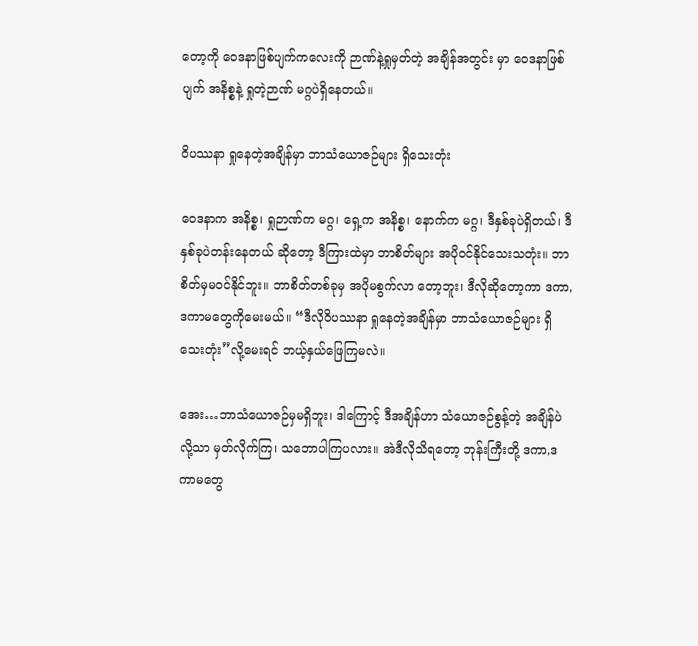တော့ကို ဝေဒနာဖြစ်ပျက်ကလေးကို ဉာဏ်နဲ့ရှုမှတ်တဲ့ အချိန်အတွင်း မှာ ဝေဒနာဖြစ်ပျက် အနိစ္စနဲ့ ရှုတဲ့ဉာဏ် မဂ္ဂပဲရှိနေတယ်။

ဝိပဿနာ ရှုနေတဲ့အချိန်မှာ ဘာသံယောဇဉ်များ ရှိသေးတုံး

ဝေဒနာက အနိစ္စ၊ ရှုဉာဏ်က မဂ္ဂ၊ ရှေ့က အနိစ္စ၊ နောက်က မဂ္ဂ၊ ဒီနှစ်ခုပဲရှိတယ်၊ ဒီနှစ်ခုပဲတန်းနေတယ် ဆိုတော့ ဒီကြားထဲမှာ ဘာစိတ်များ အပိုဝင်နိုင်သေးသတုံး။ ဘာစိတ်မှမဝင်နိုင်ဘူး။ ဘာစိတ်တစ်ခုမှ အပိုမစွက်လာ တော့ဘူး၊ ဒီလိုဆိုတော့ကာ ဒကာ,ဒကာမတွေကိုမေးမယ်။ “ဒီလိုဝိပဿနာ ရှုနေတဲ့အချိန်မှာ ဘာသံယောဇဉ်များ ရှိသေးတုံး”လို့မေးရင် ဘယ့်နှယ်ဖြေကြမလဲ။

အေး…ဘာသံယောဇဉ်မှမရှိဘူး၊ ဒါကြောင့် ဒီအချိန်ဟာ သံယောဇဉ်စွန့်တဲ့ အချိန်ပဲလို့သာ မှတ်လိုက်ကြ၊ သဘောပါကြပလား။ အဲဒီလိုသိရတော့ ဘုန်းကြီးတို့ ဒကာ,ဒကာမတွေ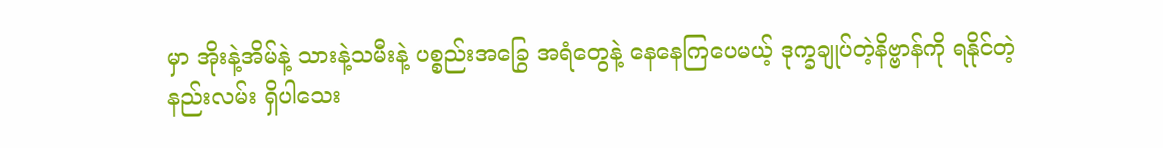မှာ အိုးနဲ့အိမ်နဲ့ သားနဲ့သမီးနဲ့ ပစ္စည်းအခြွေ အရံတွေနဲ့ နေနေကြပေမယ့် ဒုက္ခချုပ်တဲ့နိဗ္ဗာန်ကို ရနိုင်တဲ့နည်းလမ်း ရှိပါသေး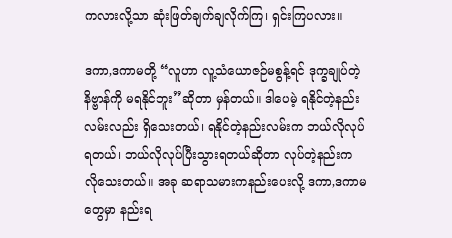ကလားလို့သာ ဆုံးဖြတ်ချက်ချလိုက်ကြ၊ ရှင်းကြပလား။

ဒကာ,ဒကာမတို့ “လူဟာ လူ့သံယောဇဉ်မစွန့်ရင် ဒုက္ခချုပ်တဲ့နိဗ္ဗာန်ကို မရနိုင်ဘူး”ဆိုတာ မှန်တယ်။ ဒါပေမဲ့ ရနိုင်တဲ့နည်းလမ်းလည်း ရှိသေးတယ်၊ ရနိုင်တဲ့နည်းလမ်းက ဘယ်လိုလုပ်ရတယ်၊ ဘယ်လိုလုပ်ပြီးသွားရတယ်ဆိုတာ လုပ်တဲ့နည်းက လိုသေးတယ်။ အခု ဆရာသမားကနည်းပေးလို့ ဒကာ,ဒကာမတွေမှာ နည်းရ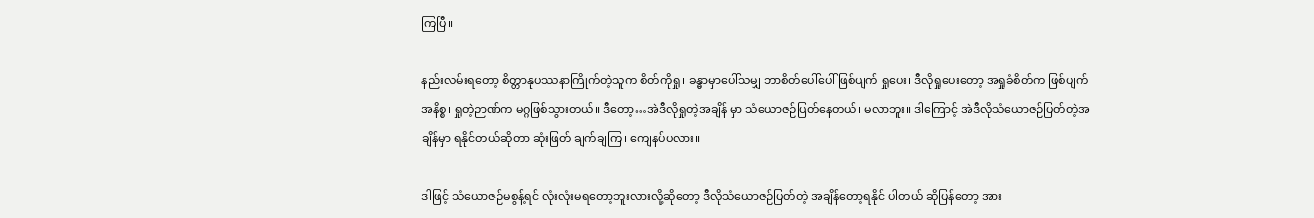ကြပြီ။

နည်းလမ်းရတော့ စိတ္တာနုပဿနာကြိုက်တဲ့သူက စိတ်ကိုရှု၊ ခန္ဓာမှာပေါ်သမျှ ဘာစိတ်ပေါ်ပေါ် ဖြစ်ပျက် ရှုပေး၊ ဒီလိုရှုပေးတော့ အရှုခံစိတ်က ဖြစ်ပျက်အနိစ္စ၊ ရှုတဲ့ဉာဏ်က မဂ္ဂဖြစ်သွားတယ်။ ဒီတော့…အဲဒီလိုရှုတဲ့အချိန် မှာ သံယောဇဉ်ပြတ်နေတယ်၊ မလာဘူး။ ဒါကြောင့် အဲဒီလိုသံယောဇဉ်ပြတ်တဲ့အချိန်မှာ ရနိုင်တယ်ဆိုတာ ဆုံးဖြတ် ချက်ချကြ၊ ကျေနပ်ပလား။

ဒါဖြင့် သံယောဇဉ်မစွန့်ရင် လုံးလုံးမရတော့ဘူးလားလို့ဆိုတော့ ဒီလိုသံယောဇဉ်ပြတ်တဲ့ အချိန်တော့ရနိုင် ပါတယ် ဆိုပြန်တော့ အား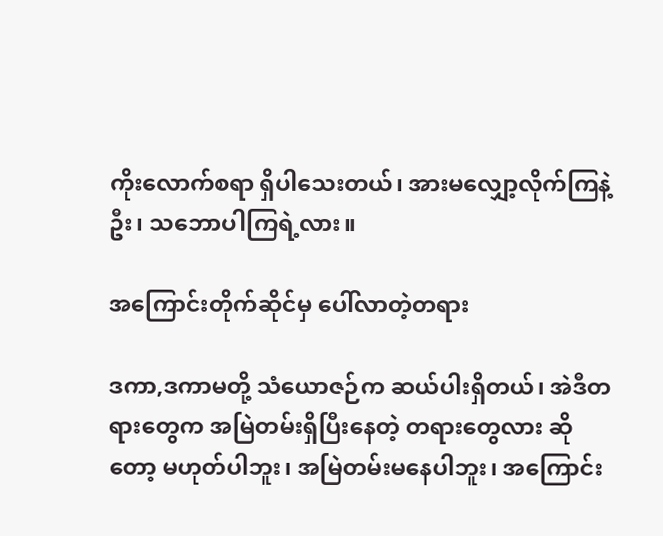ကိုးလောက်စရာ ရှိပါသေးတယ်၊ အားမလျှော့လိုက်ကြနဲ့ဦး၊ သဘောပါကြရဲ့လား။

အကြောင်းတိုက်ဆိုင်မှ ပေါ်လာတဲ့တရား

ဒကာ,ဒကာမတို့ သံယောဇဉ်က ဆယ်ပါးရှိတယ်၊ အဲဒီတရားတွေက အမြဲတမ်းရှိပြီးနေတဲ့ တရားတွေလား ဆိုတော့ မဟုတ်ပါဘူး၊ အမြဲတမ်းမနေပါဘူး၊ အကြောင်း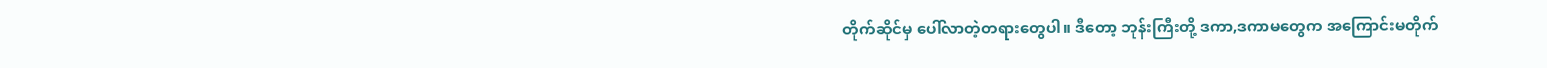တိုက်ဆိုင်မှ ပေါ်လာတဲ့တရားတွေပါ။ ဒီတော့ ဘုန်းကြီးတို့ ဒကာ,ဒကာမတွေက အကြောင်းမတိုက်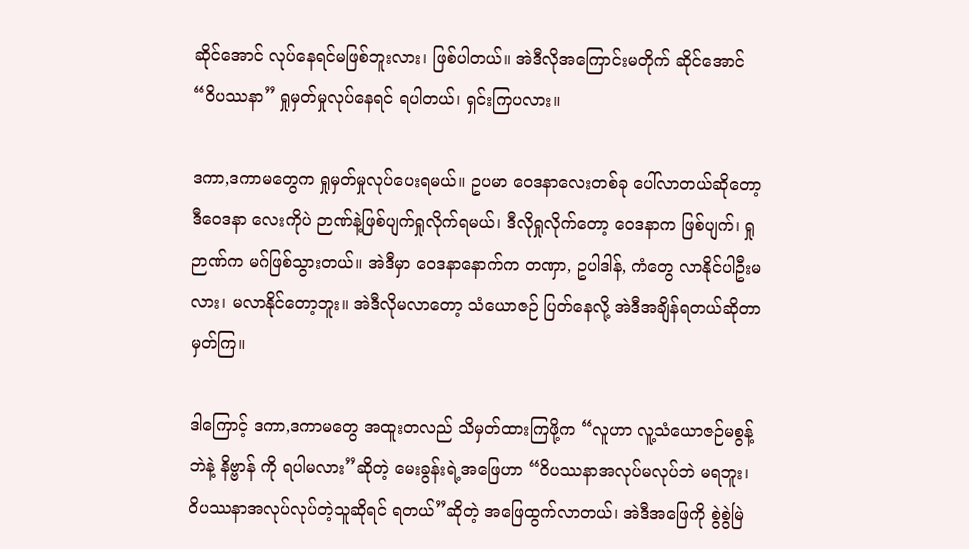ဆိုင်အောင် လုပ်နေရင်မဖြစ်ဘူးလား၊ ဖြစ်ပါတယ်။ အဲဒီလိုအကြောင်းမတိုက် ဆိုင်အောင် “ဝိပဿနာ” ရှုမှတ်မှုလုပ်နေရင် ရပါတယ်၊ ရှင်းကြပလား။

ဒကာ,ဒကာမတွေက ရှုမှတ်မှုလုပ်ပေးရမယ်။ ဥပမာ ဝေဒနာလေးတစ်ခု ပေါ်လာတယ်ဆိုတော့ ဒီဝေဒနာ လေးကိုပဲ ဉာဏ်နဲ့ဖြစ်ပျက်ရှုလိုက်ရမယ်၊ ဒီလိုရှုလိုက်တော့ ဝေဒနာက ဖြစ်ပျက်၊ ရှုဉာဏ်က မဂ်ဖြစ်သွားတယ်။ အဲဒီမှာ ဝေဒနာနောက်က တဏှာ, ဥပါဒါန်, ကံတွေ လာနိုင်ပါဦးမလား၊ မလာနိုင်တော့ဘူး။ အဲဒီလိုမလာတော့ သံယောဇဉ် ပြတ်နေလို့ အဲဒီအချိန်ရတယ်ဆိုတာ မှတ်ကြ။

ဒါကြောင့် ဒကာ,ဒကာမတွေ အထူးတလည် သိမှတ်ထားကြဖို့က “လူဟာ လူ့သံယောဇဉ်မစွန့်ဘဲနဲ့ နိဗ္ဗာန် ကို ရပါမလား”ဆိုတဲ့ မေးခွန်းရဲ့အဖြေဟာ “ဝိပဿနာအလုပ်မလုပ်ဘဲ မရဘူး၊ ဝိပဿနာအလုပ်လုပ်တဲ့သူဆိုရင် ရတယ်”ဆိုတဲ့ အဖြေထွက်လာတယ်၊ အဲဒီအဖြေကို စွဲစွဲမြဲ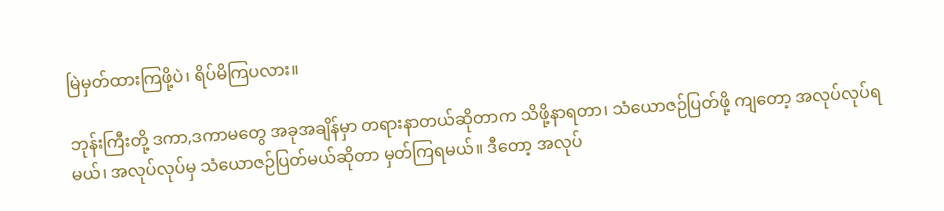မြဲမှတ်ထားကြဖို့ပဲ၊ ရိပ်မိကြပလား။

ဘုန်းကြီးတို့ ဒကာ,ဒကာမတွေ အခုအချိန်မှာ တရားနာတယ်ဆိုတာက သိဖို့နာရတာ၊ သံယောဇဉ်ပြတ်ဖို့ ကျတော့ အလုပ်လုပ်ရမယ်၊ အလုပ်လုပ်မှ သံယောဇဉ်ပြတ်မယ်ဆိုတာ မှတ်ကြရမယ်။ ဒီတော့ အလုပ်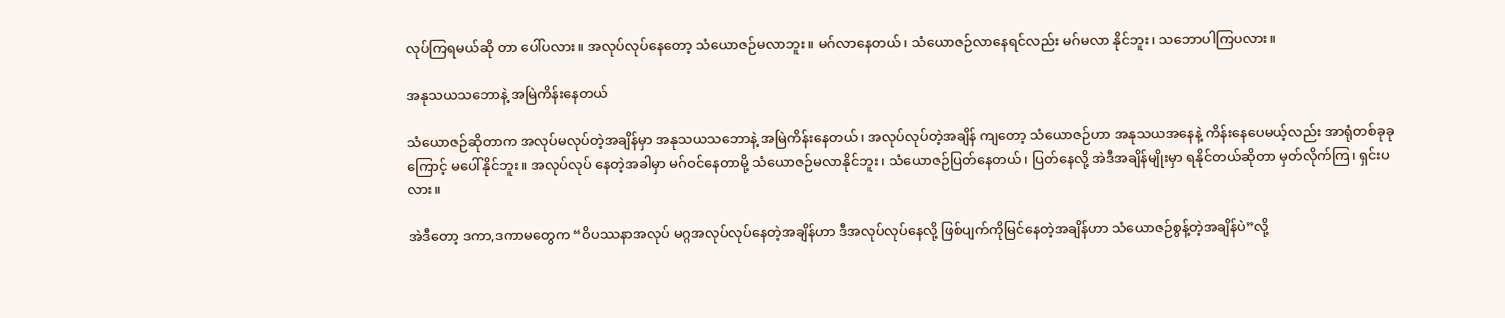လုပ်ကြရမယ်ဆို တာ ပေါ်ပလား။ အလုပ်လုပ်နေတော့ သံယောဇဉ်မလာဘူး။ မဂ်လာနေတယ်၊ သံယောဇဉ်လာနေရင်လည်း မဂ်မလာ နိုင်ဘူး၊ သဘောပါကြပလား။

အနုသယသဘောနဲ့ အမြဲကိန်းနေတယ်

သံယောဇဉ်ဆိုတာက အလုပ်မလုပ်တဲ့အချိန်မှာ အနုသယသဘောနဲ့ အမြဲကိန်းနေတယ်၊ အလုပ်လုပ်တဲ့အချိန် ကျတော့ သံယောဇဉ်ဟာ အနုသယအနေနဲ့ ကိန်းနေပေမယ့်လည်း အာရုံတစ်ခုခုကြောင့် မပေါ်နိုင်ဘူး။ အလုပ်လုပ် နေတဲ့အခါမှာ မဂ်ဝင်နေတာမို့ သံယောဇဉ်မလာနိုင်ဘူး၊ သံယောဇဉ်ပြတ်နေတယ်၊ ပြတ်နေလို့ အဲဒီအချိန်မျိုးမှာ ရနိုင်တယ်ဆိုတာ မှတ်လိုက်ကြ၊ ရှင်းပလား။

အဲဒီတော့ ဒကာ,ဒကာမတွေက “ဝိပဿနာအလုပ် မဂ္ဂအလုပ်လုပ်နေတဲ့အချိန်ဟာ ဒီအလုပ်လုပ်နေလို့ ဖြစ်ပျက်ကိုမြင်နေတဲ့အချိန်ဟာ သံယောဇဉ်စွန့်တဲ့အချိန်ပဲ”လို့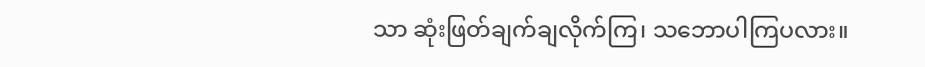သာ ဆုံးဖြတ်ချက်ချလိုက်ကြ၊ သဘောပါကြပလား။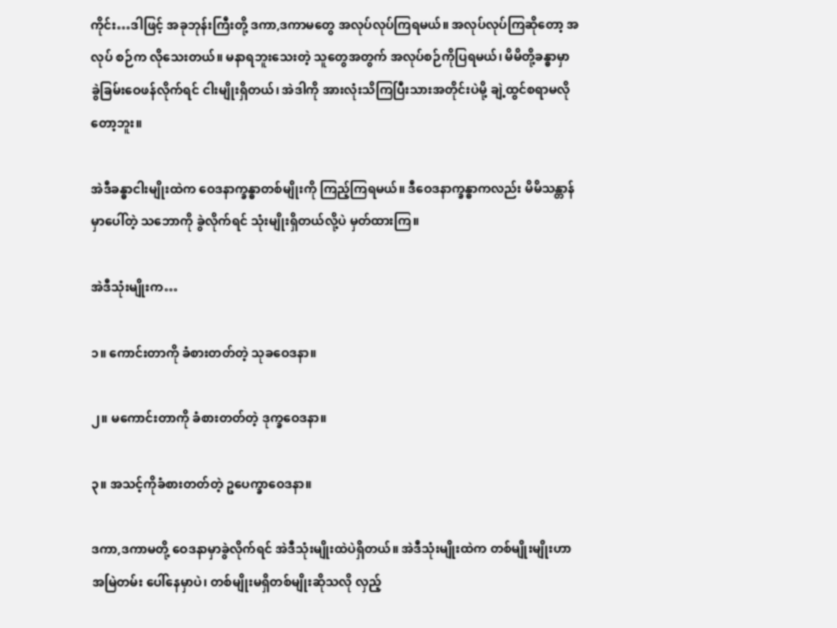ကိုင်း…ဒါဖြင့် အခုဘုန်းကြီးတို့ ဒကာ,ဒကာမတွေ အလုပ်လုပ်ကြရမယ်။ အလုပ်လုပ်ကြဆိုတော့ အလုပ် စဉ်က လိုသေးတယ်။ မနာရဘူးသေးတဲ့ သူတွေအတွက် အလုပ်စဉ်ကိုပြရမယ်၊ မိမိတို့ခန္ဓာမှာ ခွဲခြမ်းဝေဖန်လိုက်ရင် ငါးမျိုးရှိတယ်၊ အဲဒါကို အားလုံးသိကြပြီးသားအတိုင်းပဲမို့ ချဲ့ထွင်စရာမလိုတော့ဘူး။

အဲဒီခန္ဓာငါးမျိုးထဲက ဝေဒနာက္ခန္ဓာတစ်မျိုးကို ကြည့်ကြရမယ်။ ဒီဝေဒနာက္ခန္ဓာကလည်း မိမိသန္တာန်မှာပေါ်တဲ့ သဘောကို ခွဲလိုက်ရင် သုံးမျိုးရှိတယ်လို့ပဲ မှတ်ထားကြ။

အဲဒီသုံးမျိုးက…

၁။ ကောင်းတာကို ခံစားတတ်တဲ့ သုခဝေဒနာ။

၂။ မကောင်းတာကို ခံစားတတ်တဲ့ ဒုက္ခဝေဒနာ။

၃။ အသင့်ကိုခံစားတတ်တဲ့ ဥပေက္ခာဝေဒနာ။

ဒကာ,ဒကာမတို့ ဝေဒနာမှာခွဲလိုက်ရင် အဲဒီသုံးမျိုးထဲပဲရှိတယ်။ အဲဒီသုံးမျိုးထဲက တစ်မျိုးမျိုးဟာ အမြဲတမ်း ပေါ်နေမှာပဲ၊ တစ်မျိုးမရှိတစ်မျိုးဆိုသလို လှည့်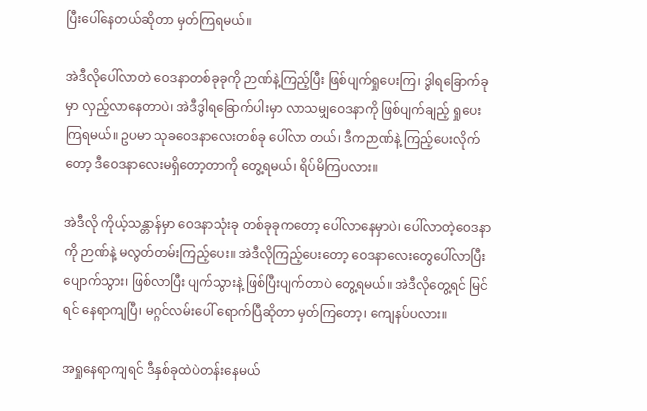ပြီးပေါ်နေတယ်ဆိုတာ မှတ်ကြရမယ်။

အဲဒီလိုပေါ်လာတဲ ဝေဒနာတစ်ခုခုကို ဉာဏ်နဲ့ကြည့်ပြီး ဖြစ်ပျက်ရှုပေးကြ၊ ဒွါရခြောက်ခုမှာ လှည့်လာနေတာပဲ၊ အဲဒီဒွါရခြောက်ပါးမှာ လာသမျှဝေဒနာကို ဖြစ်ပျက်ချည့် ရှုပေးကြရမယ်။ ဥပမာ သုခဝေဒနာလေးတစ်ခု ပေါ်လာ တယ်၊ ဒီကဉာဏ်နဲ့ ကြည့်ပေးလိုက်တော့ ဒီဝေဒနာလေးမရှိတော့တာကို တွေ့ရမယ်၊ ရိပ်မိကြပလား။

အဲဒီလို ကိုယ့်သန္တာန်မှာ ဝေဒနာသုံးခု တစ်ခုခုကတော့ ပေါ်လာနေမှာပဲ၊ ပေါ်လာတဲ့ဝေဒနာကို ဉာဏ်နဲ့ မလွတ်တမ်းကြည့်ပေး။ အဲဒီလိုကြည့်ပေးတော့ ဝေဒနာလေးတွေပေါ်လာပြီး ပျောက်သွား၊ ဖြစ်လာပြီး ပျက်သွားနဲ့ ဖြစ်ပြီးပျက်တာပဲ တွေ့ရမယ်။ အဲဒီလိုတွေ့ရင် မြင်ရင် နေရာကျပြီ၊ မဂ္ဂင်လမ်းပေါ် ရောက်ပြီဆိုတာ မှတ်ကြတော့၊ ကျေနပ်ပလား။

အရှုနေရာကျရင် ဒီနှစ်ခုထဲပဲတန်းနေမယ်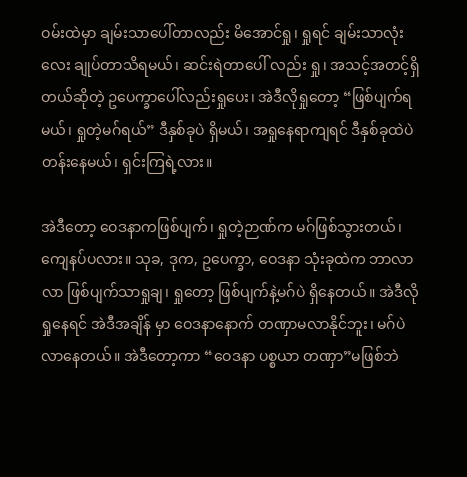ဝမ်းထဲမှာ ချမ်းသာပေါ်တာလည်း မိအောင်ရှု၊ ရှုရင် ချမ်းသာလုံးလေး ချုပ်တာသိရမယ်၊ ဆင်းရဲတာပေါ် လည်း ရှု၊ အသင့်အတင့်ရှိတယ်ဆိုတဲ့ ဥပေက္ခာပေါ်လည်းရှုပေး၊ အဲဒီလိုရှုတော့ “ဖြစ်ပျက်ရမယ်၊ ရှုတဲ့မဂ်ရယ်” ဒီနှစ်ခုပဲ ရှိမယ်၊ အရှုနေရာကျရင် ဒီနှစ်ခုထဲပဲတန်းနေမယ်၊ ရှင်းကြရဲ့လား။

အဲဒီတော့ ဝေဒနာကဖြစ်ပျက်၊ ရှုတဲ့ဉာဏ်က မဂ်ဖြစ်သွားတယ်၊ ကျေနပ်ပလား။ သုခ, ဒုက, ဥပေက္ခာ, ဝေဒနာ သုံးခုထဲက ဘာလာလာ ဖြစ်ပျက်သာရှုချ၊ ရှုတော့ ဖြစ်ပျက်နဲ့မဂ်ပဲ ရှိနေတယ်။ အဲဒီလိုရှုနေရင် အဲဒီအချိန် မှာ ဝေဒနာနောက် တဏှာမလာနိုင်ဘူး၊ မဂ်ပဲလာနေတယ်။ အဲဒီတော့ကာ “ဝေဒနာ ပစ္စယာ တဏှာ”မဖြစ်ဘဲ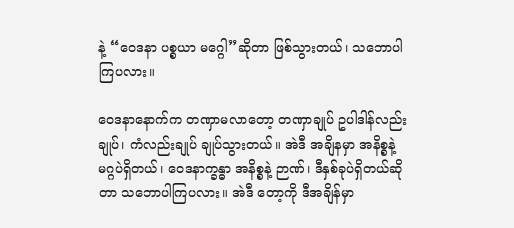နဲ့ “ဝေဒနာ ပစ္စယာ မဂ္ဂေါ”ဆိုတာ ဖြစ်သွားတယ်၊ သဘောပါကြပလား။

ဝေဒနာနောက်က တဏှာမလာတော့ တဏှာချုပ် ဥပါဒါန်လည်းချုပ်၊ ကံလည်းချုပ် ချုပ်သွားတယ်။ အဲဒီ အချိနမှာ အနိစ္စနဲ့ မဂ္ဂပဲရှိတယ်၊ ဝေဒနာက္ခန္ဓာ အနိစ္စနဲ့ ဉာဏ်၊ ဒီနှစ်ခုပဲရှိတယ်ဆိုတာ သဘောပါကြပလား။ အဲဒီ တော့ကို ဒီအချိန်မှာ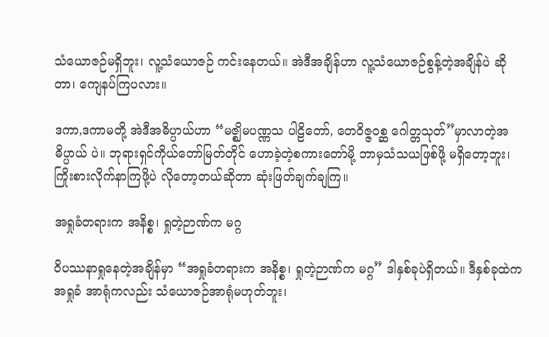သံယောဇဉ်မရှိဘူး၊ လူ့သံယောဇဉ် ကင်းနေတယ်။ အဲဒီအချိန်ဟာ လူ့သံယောဇဉ်စွန့်တဲ့အချိန်ပဲ ဆိုတာ၊ ကျေနပ်ကြပလား။

ဒကာ,ဒကာမတို့ အဲဒီအဓိပ္ပာယ်ဟာ “မဇ္ဈိမပဏ္ဏသ ပါဠိတော်, တေဝိဇ္ဇဝစ္ဆ ဂေါတ္တသုတ်”မှာလာတဲ့အဓိပ္ပာယ် ပဲ။ ဘုရားရှင်ကိုယ်တော်မြတ်တိုင် ဟောခဲ့တဲ့စကားတော်မို့ ဘာမှသံသယဖြစ်ဖို့ မရှိတော့ဘူး၊ ကြိုးစားလိုက်နာကြဖို့ပဲ လိုတော့တယ်ဆိုတာ ဆုံးဖြတ်ချက်ချကြ။

အရှုခံတရားက အနိစ္စ၊ ရှုတဲ့ဉာဏ်က မဂ္ဂ

ဝိပဿနာရှုနေတဲ့အချိန်မှာ “အရှုခံတရားက အနိစ္စ၊ ရှုတဲ့ဉာဏ်က မဂ္ဂ” ဒါနှစ်ခုပဲရှိတယ်။ ဒီနှစ်ခုထဲက အရှုခံ အာရုံကလည်း သံယောဇဉ်အာရုံမဟုတ်ဘူး၊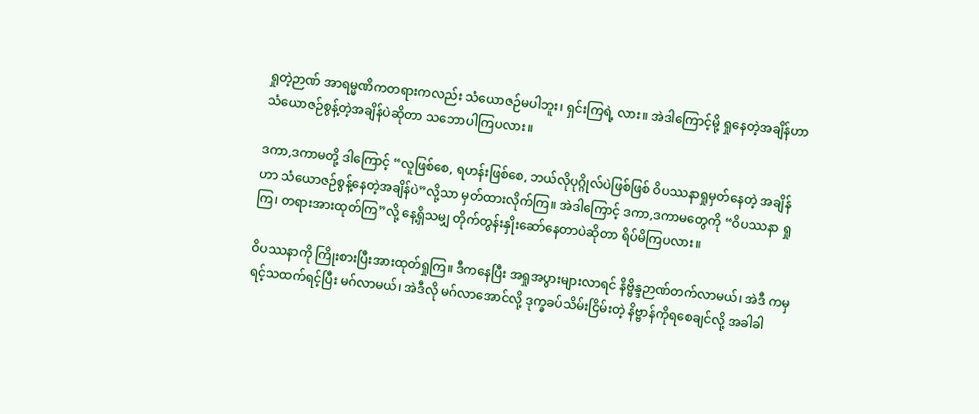ရှုတဲ့ဉာဏ် အာရမ္မဏိကတရားကလည်း သံယောဇဉ်မပါဘူး၊ ရှင်းကြရဲ့ လား။ အဲဒါကြောင့်မို့ ရှုနေတဲ့အချိန်ဟာ သံယောဇဉ်စွန့်တဲ့အချိန်ပဲဆိုတာ သဘောပါကြပလား။

ဒကာ,ဒကာမတို့ ဒါကြောင့် “လူဖြစ်စေ, ရဟန်းဖြစ်စေ, ဘယ်လိုပုဂ္ဂိုလ်ပဲဖြစ်ဖြစ် ဝိပဿနာရှုမှတ်နေတဲ့ အချိန်ဟာ သံယောဇဉ်စွန့်နေတဲ့အချိန်ပဲ”လို့သာ မှတ်ထားလိုက်ကြ။ အဲဒါကြောင့် ဒကာ,ဒကာမတွေကို “ဝိပဿနာ ရှုကြ၊ တရားအားထုတ်ကြ”လို့ နေ့ရှိသမျှ တိုက်တွန်းနှိုးဆော်နေတာပဲဆိုတာ ရိပ်မိကြပလား။

ဝိပဿနာကို ကြိုးစားပြီးအားထုတ်ရှုကြ။ ဒီကနေပြီး အရှုအပွားများလာရင် နိဗ္ဗိန္ဒဉာဏ်တက်လာမယ်၊ အဲဒီ ကမှ ရင့်သထက်ရင့်ပြီး မဂ်လာမယ်၊ အဲဒီလို မဂ်လာအောင်လို့ ဒုက္ခခပ်သိမ်းငြိမ်းတဲ့ နိဗ္ဗာန်ကိုရစေချင်လို့ အခါခါ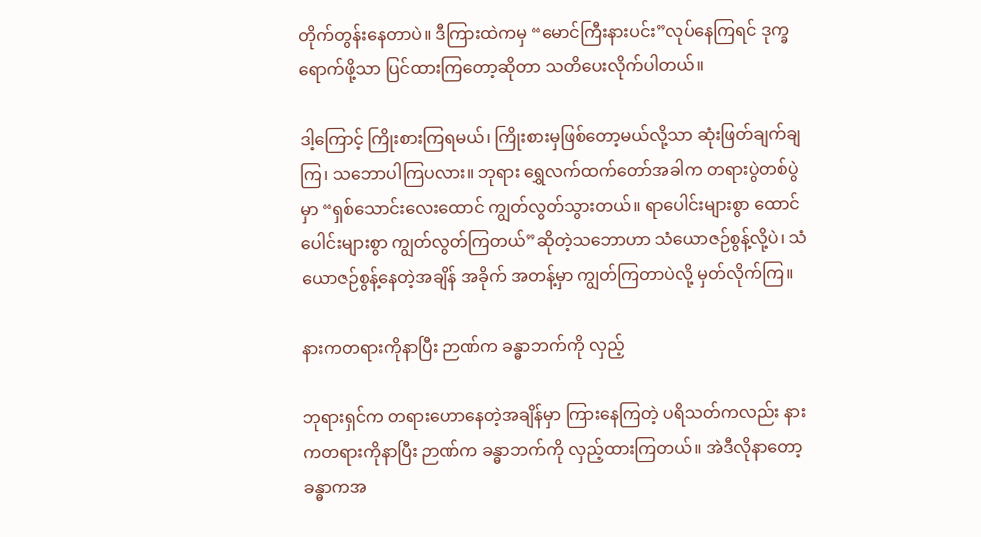တိုက်တွန်းနေတာပဲ။ ဒီကြားထဲကမှ “မောင်ကြီးနားပင်း”လုပ်နေကြရင် ဒုက္ခရောက်ဖို့သာ ပြင်ထားကြတော့ဆိုတာ သတိပေးလိုက်ပါတယ်။

ဒါ့ကြောင့် ကြိုးစားကြရမယ်၊ ကြိုးစားမှဖြစ်တော့မယ်လို့သာ ဆုံးဖြတ်ချက်ချကြ၊ သဘောပါကြပလား။ ဘုရား ရွှေလက်ထက်တော်အခါက တရားပွဲတစ်ပွဲမှာ “ရှစ်သောင်းလေးထောင် ကျွတ်လွတ်သွားတယ်။ ရာပေါင်းများစွာ ထောင်ပေါင်းများစွာ ကျွတ်လွတ်ကြတယ်”ဆိုတဲ့သဘောဟာ သံယောဇဉ်စွန့်လို့ပဲ၊ သံယောဇဉ်စွန့်နေတဲ့အချိန် အခိုက် အတန့်မှာ ကျွတ်ကြတာပဲလို့ မှတ်လိုက်ကြ။

နားကတရားကိုနာပြီး ဉာဏ်က ခန္ဓာဘက်ကို လှည့်

ဘုရားရှင်က တရားဟောနေတဲ့အချိန်မှာ ကြားနေကြတဲ့ ပရိသတ်ကလည်း နားကတရားကိုနာပြီး ဉာဏ်က ခန္ဓာဘက်ကို လှည့်ထားကြတယ်။ အဲဒီလိုနာတော့ ခန္ဓာကအ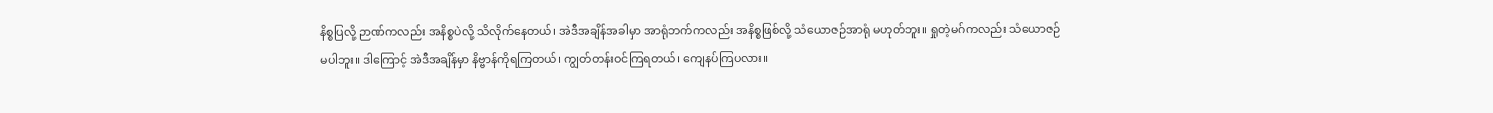နိစ္စပြလို့ ဉာဏ်ကလည်း အနိစ္စပဲလို့ သိလိုက်နေတယ်၊ အဲဒီအချိန်အခါမှာ အာရုံဘက်ကလည်း အနိစ္စဖြစ်လို့ သံယောဇဉ်အာရုံ မဟုတ်ဘူး။ ရှုတဲ့မဂ်ကလည်း သံယောဇဉ် မပါဘူး။ ဒါကြောင့် အဲဒီအချိန်မှာ နိဗ္ဗာန်ကိုရကြတယ်၊ ကျွတ်တန်းဝင်ကြရတယ်၊ ကျေနပ်ကြပလား။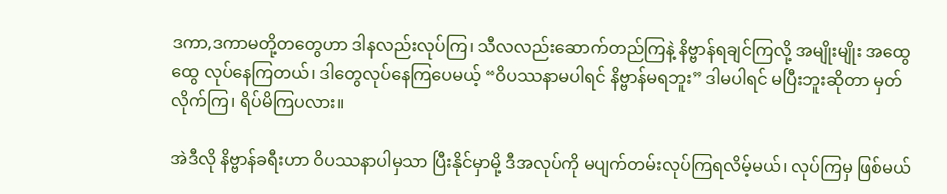ဒကာ,ဒကာမတို့တတွေဟာ ဒါနလည်းလုပ်ကြ၊ သီလလည်းဆောက်တည်ကြနဲ့ နိဗ္ဗာန်ရချင်ကြလို့ အမျိုးမျိုး အထွေထွေ လုပ်နေကြတယ်၊ ဒါတွေလုပ်နေကြပေမယ့် “ဝိပဿနာမပါရင် နိဗ္ဗာန်မရဘူး” ဒါမပါရင် မပြီးဘူးဆိုတာ မှတ်လိုက်ကြ၊ ရိပ်မိကြပလား။

အဲဒီလို နိဗ္ဗာန်ခရီးဟာ ဝိပဿနာပါမှသာ ပြီးနိုင်မှာမို့ ဒီအလုပ်ကို မပျက်တမ်းလုပ်ကြရလိမ့်မယ်၊ လုပ်ကြမှ ဖြစ်မယ်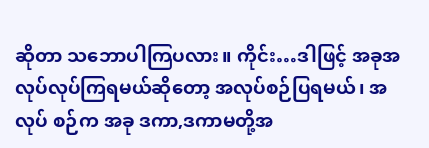ဆိုတာ သဘောပါကြပလား။ ကိုင်း…ဒါဖြင့် အခုအလုပ်လုပ်ကြရမယ်ဆိုတော့ အလုပ်စဉ်ပြရမယ်၊ အလုပ် စဉ်က အခု ဒကာ,ဒကာမတို့အ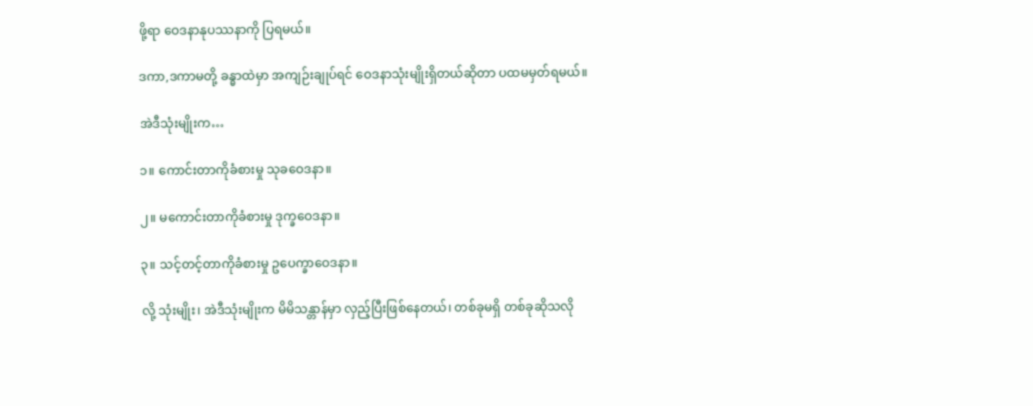ဖို့ရာ ဝေဒနာနုပဿနာကို ပြရမယ်။

ဒကာ,ဒကာမတို့ ခန္ဓာထဲမှာ အကျဉ်းချုပ်ရင် ဝေဒနာသုံးမျိုးရှိတယ်ဆိုတာ ပထမမှတ်ရမယ်။

အဲဒီသုံးမျိုးက…

၁။ ကောင်းတာကိုခံစားမှု သုခဝေဒနာ။

၂။ မကောင်းတာကိုခံစားမှု ဒုက္ခဝေဒနာ။

၃။ သင့်တင့်တာကိုခံစားမှု ဥပေက္ခာဝေဒနာ။

လို့ သုံးမျိုး၊ အဲဒီသုံးမျိုးက မိမိသန္တာန်မှာ လှည့်ပြီးဖြစ်နေတယ်၊ တစ်ခုမရှိ တစ်ခုဆိုသလို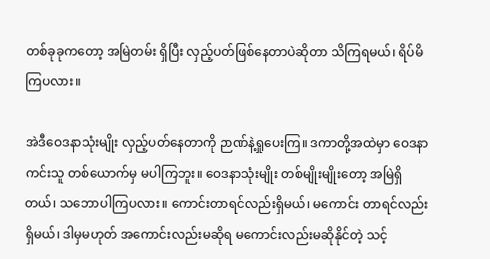တစ်ခုခုကတော့ အမြဲတမ်း ရှိပြီး လှည့်ပတ်ဖြစ်နေတာပဲဆိုတာ သိကြရမယ်၊ ရိပ်မိကြပလား။

အဲဒီဝေဒနာသုံးမျိုး လှည့်ပတ်နေတာကို ဉာဏ်နဲ့ရှုပေးကြ။ ဒကာတို့အထဲမှာ ဝေဒနာကင်းသူ တစ်ယောက်မှ မပါကြဘူး။ ဝေဒနာသုံးမျိုး တစ်မျိုးမျိုးတော့ အမြဲရှိတယ်၊ သဘောပါကြပလား။ ကောင်းတာရင်လည်းရှိမယ်၊ မကောင်း တာရင်လည်းရှိမယ်၊ ဒါမှမဟုတ် အကောင်းလည်းမဆိုရ မကောင်းလည်းမဆိုနိုင်တဲ့ သင့်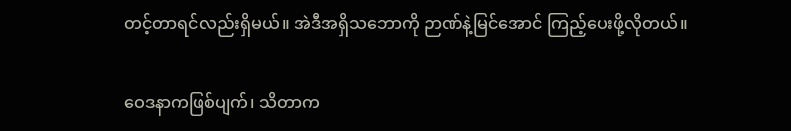တင့်တာရင်လည်းရှိမယ်။ အဲဒီအရှိသဘောကို ဉာဏ်နဲ့မြင်အောင် ကြည့်ပေးဖို့လိုတယ်။

ဝေဒနာကဖြစ်ပျက်၊ သိတာက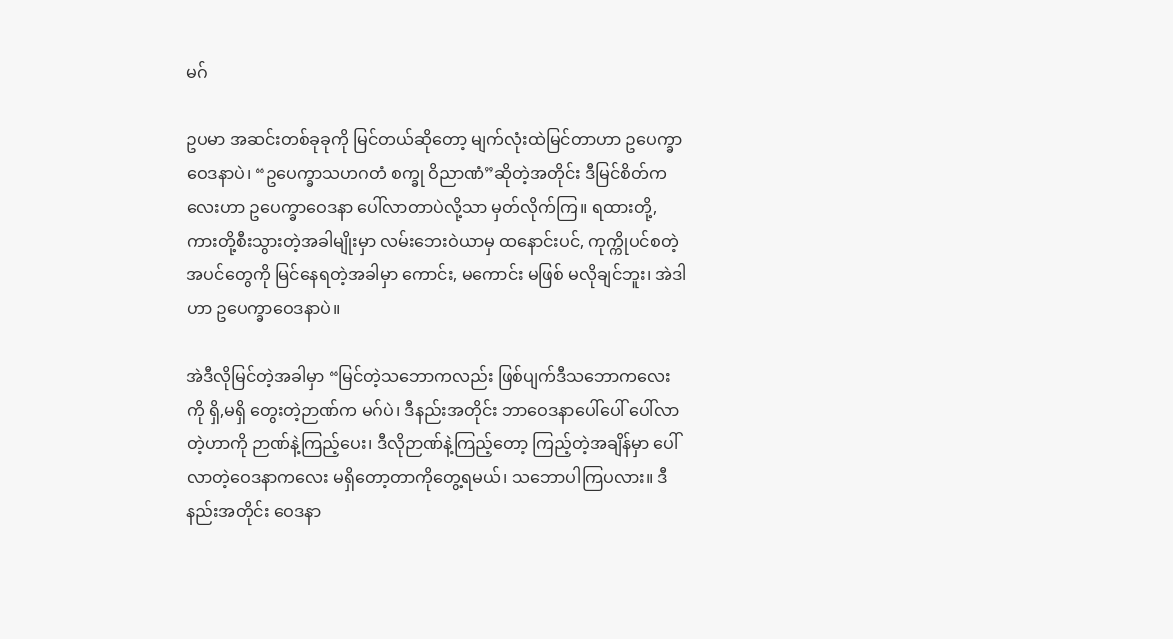မဂ်

ဥပမာ အဆင်းတစ်ခုခုကို မြင်တယ်ဆိုတော့ မျက်လုံးထဲမြင်တာဟာ ဥပေက္ခာဝေဒနာပဲ၊ “ဥပေက္ခာသဟဂတံ စက္ခု ဝိညာဏံ”ဆိုတဲ့အတိုင်း ဒီမြင်စိတ်ကလေးဟာ ဥပေက္ခာဝေဒနာ ပေါ်လာတာပဲလို့သာ မှတ်လိုက်ကြ။ ရထားတို့, ကားတို့စီးသွားတဲ့အခါမျိုးမှာ လမ်းဘေးဝဲယာမှ ထနောင်းပင်, ကုက္ကိုပင်စတဲ့ အပင်တွေကို မြင်နေရတဲ့အခါမှာ ကောင်း, မကောင်း မဖြစ် မလိုချင်ဘူး၊ အဲဒါဟာ ဥပေက္ခာဝေဒနာပဲ။

အဲဒီလိုမြင်တဲ့အခါမှာ “မြင်တဲ့သဘောကလည်း ဖြစ်ပျက်ဒီသဘောကလေးကို ရှိ,မရှိ တွေးတဲ့ဉာဏ်က မဂ်ပဲ၊ ဒီနည်းအတိုင်း ဘာဝေဒနာပေါ်ပေါ် ပေါ်လာတဲ့ဟာကို ဉာဏ်နဲ့ကြည့်ပေး၊ ဒီလိုဉာဏ်နဲ့ကြည့်တော့ ကြည့်တဲ့အချိန်မှာ ပေါ်လာတဲ့ဝေဒနာကလေး မရှိတော့တာကိုတွေ့ရမယ်၊ သဘောပါကြပလား။ ဒီနည်းအတိုင်း ဝေဒနာ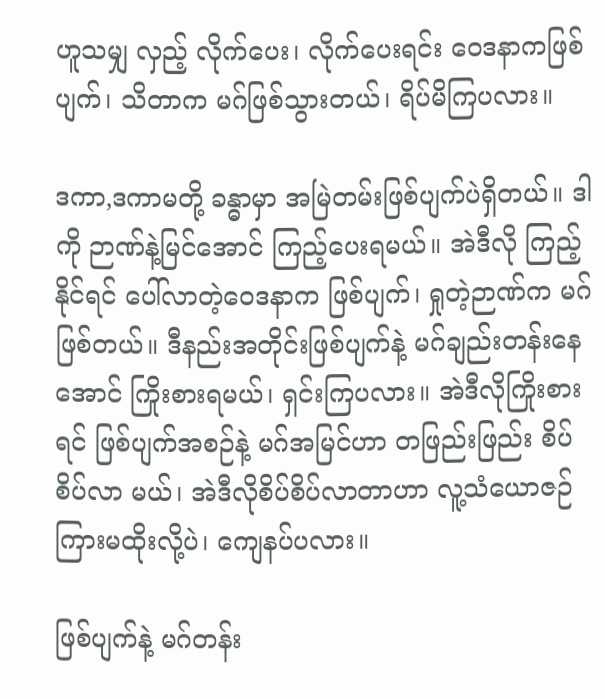ဟူသမျှ လှည့် လိုက်ပေး၊ လိုက်ပေးရင်း ဝေဒနာကဖြစ်ပျက်၊ သိတာက မဂ်ဖြစ်သွားတယ်၊ ရိပ်မိကြပလား။

ဒကာ,ဒကာမတို့ ခန္ဓာမှာ အမြဲတမ်းဖြစ်ပျက်ပဲရှိတယ်။ ဒါကို ဉာဏ်နဲ့မြင်အောင် ကြည့်ပေးရမယ်။ အဲဒီလို ကြည့်နိုင်ရင် ပေါ်လာတဲ့ဝေဒနာက ဖြစ်ပျက်၊ ရှုတဲ့ဉာဏ်က မဂ်ဖြစ်တယ်။ ဒီနည်းအတိုင်းဖြစ်ပျက်နဲ့ မဂ်ချည်းတန်းနေ အောင် ကြိုးစားရမယ်၊ ရှင်းကြပလား။ အဲဒီလိုကြိုးစားရင် ဖြစ်ပျက်အစဉ်နဲ့ မဂ်အမြင်ဟာ တဖြည်းဖြည်း စိပ်စိပ်လာ မယ်၊ အဲဒီလိုစိပ်စိပ်လာတာဟာ လူ့သံယောဇဉ်ကြားမထိုးလို့ပဲ၊ ကျေနပ်ပလား။

ဖြစ်ပျက်နဲ့ မဂ်တန်း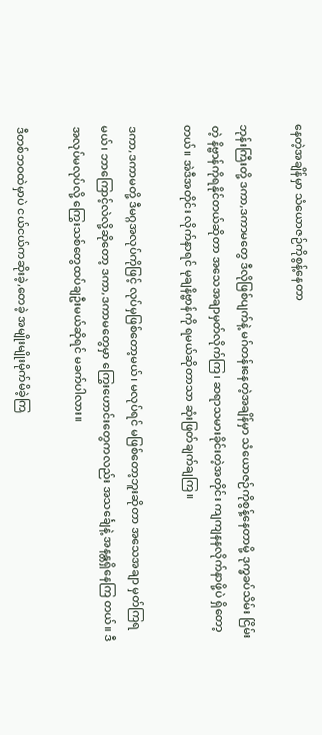နေတဲ့အချိန်မှာ သံယောဇဉ်ကိုစွန့်နေတာ

ဘုန်းကြီးတို့ ဒကာ,ဒကာမတွေ ဒီလိုဖြစ်ပျက်နဲ့ မဂ်တန်းနေတဲ့အချိန်မှာ သံယောဇဉ်ကိုစွန့်နေတာမို့ ဒုက္ခခပ်သိမ်း ငြိမ်းတဲ့ နိဗ္ဗာန်ကိုရနိုင်တယ်ဆိုတာ အသေအချာမှတ်လိုက်ကြ၊ ဆရာသမားခိုင်းတဲ့အတိုင်း ကျကျနနလိုက်နာဖို့ပဲ ရှိတော့တယ်။ အဲဒီအတိုင်း လိုက်နာရင် မုချနိဗ္ဗာန်ကို ရမယ်ဆိုတာသာ ဆုံးဖြတ်ချက်ချကြ။

ဒကာ,ဒကာမတို့ ဒီမဂ္ဂအလုပ်ကိုဖြင့် လုပ်မှဖြစ်တော့မယ်၊ မလုပ်ရင် မဖြစ်တော့ဘူးဆိုတာ အသေအချာ မှတ်ကြရမယ်၊ ဘာကြောင့်လဲလို့ဆိုတော့ ဒကာ,ဒကာမတွေမှာ ကြွေးဟောင်းတွေကလည်း အသင်္ချေနဲ့ အနန္တရှိနေကြ တယ်။ ဒီအလုပ်မလုပ်လို့ ကြွေးသစ်တွေထပ်ချဦးမယ်ဆိုရင် မခက်ပါလား။

ဒီတစ်ဘဝထဲမှာပဲ ငယ်ငယ်ကဆိုးခဲ့,တေခဲ့ အမျိုးမျိုးမိုက်မိခဲ့ကြ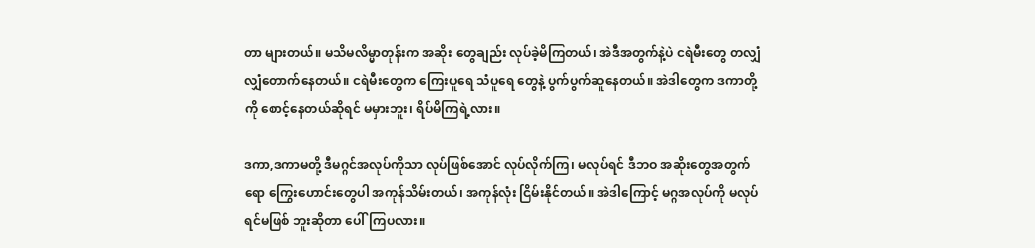တာ များတယ်။ မသိမလိမ္မာတုန်းက အဆိုး တွေချည်း လုပ်ခဲ့မိကြတယ်၊ အဲဒီအတွက်နဲ့ပဲ ငရဲမီးတွေ တလျှံလျှံတောက်နေတယ်။ ငရဲမီးတွေက ကြေးပူရေ သံပူရေ တွေနဲ့ ပွက်ပွက်ဆူနေတယ်။ အဲဒါတွေက ဒကာတို့ကို စောင့်နေတယ်ဆိုရင် မမှားဘူး၊ ရိပ်မိကြရဲ့လား။

ဒကာ,ဒကာမတို့ ဒီမဂ္ဂင်အလုပ်ကိုသာ လုပ်ဖြစ်အောင် လုပ်လိုက်ကြ၊ မလုပ်ရင် ဒီဘဝ အဆိုးတွေအတွက် ရော ကြွေးဟောင်းတွေပါ အကုန်သိမ်းတယ်၊ အကုန်လုံး ငြိမ်းနိုင်တယ်။ အဲဒါကြောင့် မဂ္ဂအလုပ်ကို မလုပ်ရင်မဖြစ် ဘူးဆိုတာ ပေါ်ကြပလား။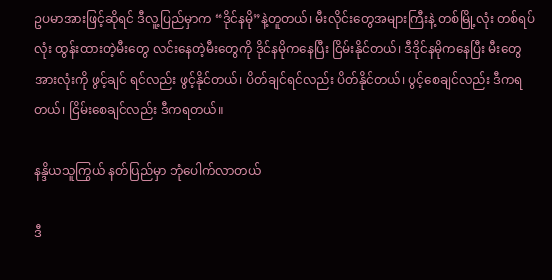ဥပမာအားဖြင့်ဆိုရင် ဒီလူ့ပြည်မှာက “ဒိုင်နမို”နဲ့တူတယ်၊ မီးလိုင်းတွေအများကြီးနဲ့ တစ်မြို့လုံး တစ်ရပ်လုံး ထွန်းထားတဲ့မီးတွေ လင်းနေတဲ့မီးတွေကို ဒိုင်နမိုကနေပြီး ငြိမ်းနိုင်တယ်၊ ဒီဒိုင်နမိုကနေပြီး မီးတွေအားလုံးကို ဖွင့်ချင် ရင်လည်း ဖွင့်နိုင်တယ်၊ ပိတ်ချင်ရင်လည်း ပိတ်နိုင်တယ်၊ ပွင့်စေချင်လည်း ဒီကရတယ်၊ ငြိမ်းစေချင်လည်း ဒီကရတယ်။

နန္ဒိယသူကြွယ် နတ်ပြည်မှာ ဘုံပေါက်လာတယ်

ဒီ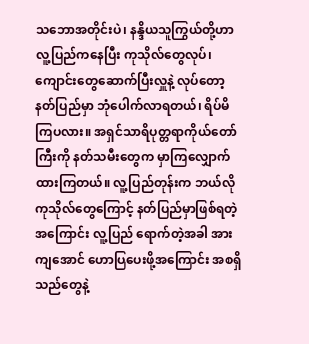သဘောအတိုင်းပဲ၊ နန္ဒိယသူကြွယ်တို့ဟာ လူ့ပြည်ကနေပြီး ကုသိုလ်တွေလုပ်၊ ကျောင်းတွေဆောက်ပြီးလှူနဲ့ လုပ်တော့ နတ်ပြည်မှာ ဘုံပေါက်လာရတယ်၊ ရိပ်မိကြပလား။ အရှင်သာရိပုတ္တရာကိုယ်တော်ကြီးကို နတ်သမီးတွေက မှာကြလျှောက်ထားကြတယ်။ လူ့ပြည်တုန်းက ဘယ်လိုကုသိုလ်တွေကြောင့် နတ်ပြည်မှာဖြစ်ရတဲ့အကြောင်း လူ့ပြည် ရောက်တဲ့အခါ အားကျအောင် ဟောပြပေးဖို့အကြောင်း အစရှိသည်တွေနဲ့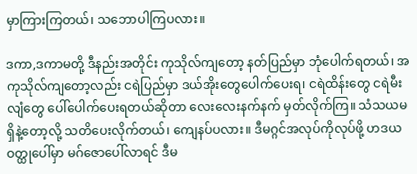မှာကြားကြတယ်၊ သဘောပါကြပလား။

ဒကာ,ဒကာမတို့ ဒီနည်းအတိုင်း ကုသိုလ်ကျတော့ နတ်ပြည်မှာ ဘုံပေါက်ရတယ်၊ အကုသိုလ်ကျတော့လည်း ငရဲပြည်မှာ ဒယ်အိုးတွေပေါက်ပေးရ၊ ငရဲထိန်းတွေ ငရဲမီးလျံတွေ ပေါ်ပေါက်ပေးရတယ်ဆိုတာ လေးလေးနက်နက် မှတ်လိုက်ကြ။ သံသယမရှိနဲ့တော့လို့ သတိပေးလိုက်တယ်၊ ကျေနပ်ပလား။ ဒီမဂ္ဂင်အလုပ်ကိုလုပ်ဖို့ ဟဒယဝတ္ထုပေါ်မှာ မဂ်ဇောပေါ်လာရင် ဒီမ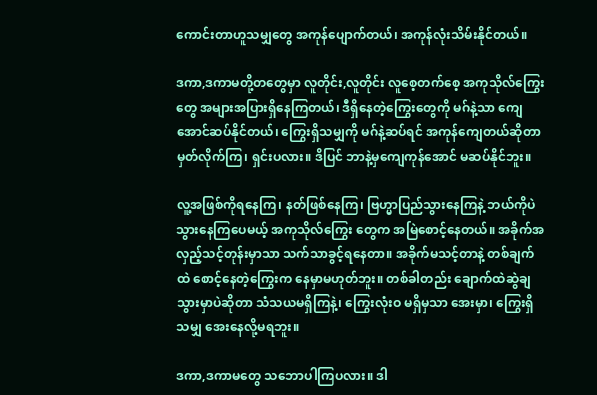ကောင်းတာဟူသမျှတွေ အကုန်ပျောက်တယ်၊ အကုန်လုံးသိမ်းနိုင်တယ်။

ဒကာ,ဒကာမတို့တတွေမှာ လူတိုင်း,လူတိုင်း လူစေ့တက်စေ့ အကုသိုလ်ကြွေးတွေ အများအပြားရှိနေကြတယ်၊ ဒီရှိနေတဲ့ကြွေးတွေကို မဂ်နဲ့သာ ကျေအောင်ဆပ်နိုင်တယ်၊ ကြွေးရှိသမျှကို မဂ်နဲ့ဆပ်ရင် အကုန်ကျေတယ်ဆိုတာ မှတ်လိုက်ကြ၊ ရှင်းပလား။ ဒိပြင် ဘာနဲ့မှကျေကုန်အောင် မဆပ်နိုင်ဘူး။

လူ့အဖြစ်ကိုရနေကြ၊ နတ်ဖြစ်နေကြ၊ ဗြဟ္မာပြည်သွားနေကြနဲ့ ဘယ်ကိုပဲသွားနေကြပေမယ့် အကုသိုလ်ကြွေး တွေက အမြဲစောင့်နေတယ်။ အခိုက်အလှည့်သင့်တုန်းမှာသာ သက်သာခွင့်ရနေတာ။ အခိုက်မသင့်တာနဲ့ တစ်ချက်ထဲ စောင့်နေတဲ့ကြွေးက နေမှာမဟုတ်ဘူး။ တစ်ခါတည်း ချောက်ထဲဆွဲချသွားမှာပဲဆိုတာ သံသယမရှိကြနဲ့၊ ကြွေးလုံးဝ မရှိမှသာ အေးမှာ၊ ကြွေးရှိသမျှ အေးနေလို့မရဘူး။

ဒကာ,ဒကာမတွေ သဘောပါကြပလား။ ဒါ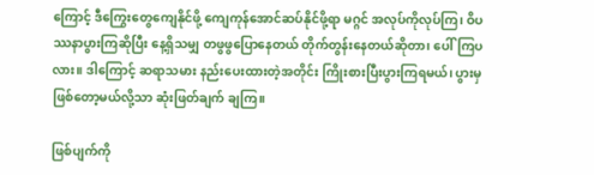ကြောင့် ဒီကြွေးတွေကျေနိုင်ဖို့ ကျေကုန်အောင်ဆပ်နိုင်ဖို့ရာ မဂ္ဂင် အလုပ်ကိုလုပ်ကြ၊ ဝိပဿနာပွားကြဆိုပြီး နေ့ရှိသမျှ တဖွဖွပြောနေတယ် တိုက်တွန်းနေတယ်ဆိုတာ၊ ပေါ်ကြပလား။ ဒါကြောင့် ဆရာသမား နည်းပေးထားတဲ့အတိုင်း ကြိုးစားပြီးပွားကြရမယ်၊ ပွားမှဖြစ်တော့မယ်လို့သာ ဆုံးဖြတ်ချက် ချကြ။

ဖြစ်ပျက်ကို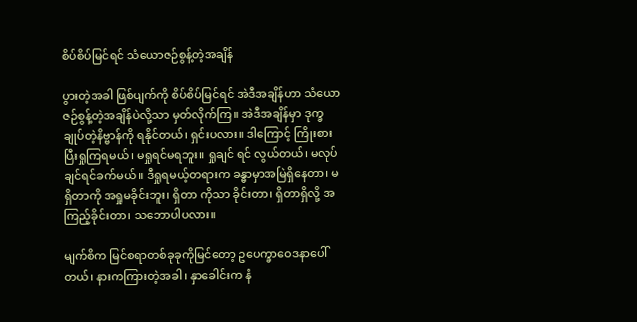စိပ်စိပ်မြင်ရင် သံယောဇဉ်စွန့်တဲ့အချိန်

ပွားတဲ့အခါ ဖြစ်ပျက်ကို စိပ်စိပ်မြင်ရင် အဲဒီအချိန်ဟာ သံယောဇဉ်စွန့်တဲ့အချိန်ပဲလို့သာ မှတ်လိုက်ကြ။ အဲဒီအချိန်မှာ ဒုက္ခချုပ်တဲ့နိဗ္ဗာန်ကို ရနိုင်တယ်၊ ရှင်းပလား။ ဒါကြောင့် ကြိုးစားပြီးရှုကြရမယ်၊ မရှုရင်မရဘူး။ ရှုချင် ရင် လွယ်တယ်၊ မလုပ်ချင်ရင်ခက်မယ်။ ဒီရှုရမယ့်တရားက ခန္ဓာမှာအမြဲရှိနေတာ၊ မရှိတာကို အရှုမခိုင်းဘူး၊ ရှိတာ ကိုသာ ခိုင်းတာ၊ ရှိတာရှိလို့ အကြည့်ခိုင်းတာ၊ သဘောပါပလား။

မျက်စိက မြင်စရာတစ်ခုခုကိုမြင်တော့ ဥပေက္ခာဝေဒနာပေါ်တယ်၊ နားကကြားတဲ့အခါ၊ နှာခေါင်းက နံ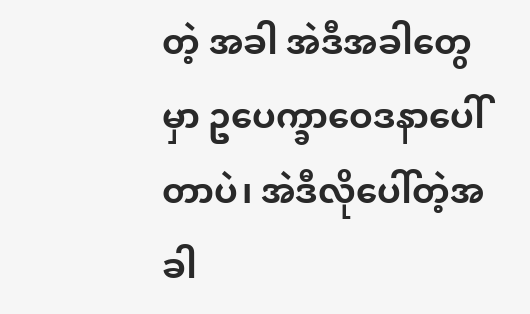တဲ့ အခါ အဲဒီအခါတွေမှာ ဥပေက္ခာဝေဒနာပေါ်တာပဲ၊ အဲဒီလိုပေါ်တဲ့အခါ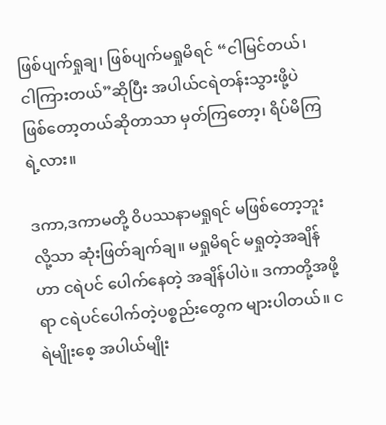ဖြစ်ပျက်ရှုချ၊ ဖြစ်ပျက်မရှုမိရင် “ငါမြင်တယ်၊ ငါကြားတယ်”ဆိုပြီး အပါယ်ငရဲတန်းသွားဖို့ပဲ ဖြစ်တော့တယ်ဆိုတာသာ မှတ်ကြတော့၊ ရိပ်မိကြရဲ့လား။

ဒကာ,ဒကာမတို့ ဝိပဿနာမရှုရင် မဖြစ်တော့ဘူးလို့သာ ဆုံးဖြတ်ချက်ချ။ မရှုမိရင် မရှုတဲ့အချိန်ဟာ ငရဲပင် ပေါက်နေတဲ့ အချိန်ပါပဲ။ ဒကာတို့အဖို့ရာ ငရဲပင်ပေါက်တဲ့ပစ္စည်းတွေက များပါတယ်။ ငရဲမျိုးစေ့ အပါယ်မျိုး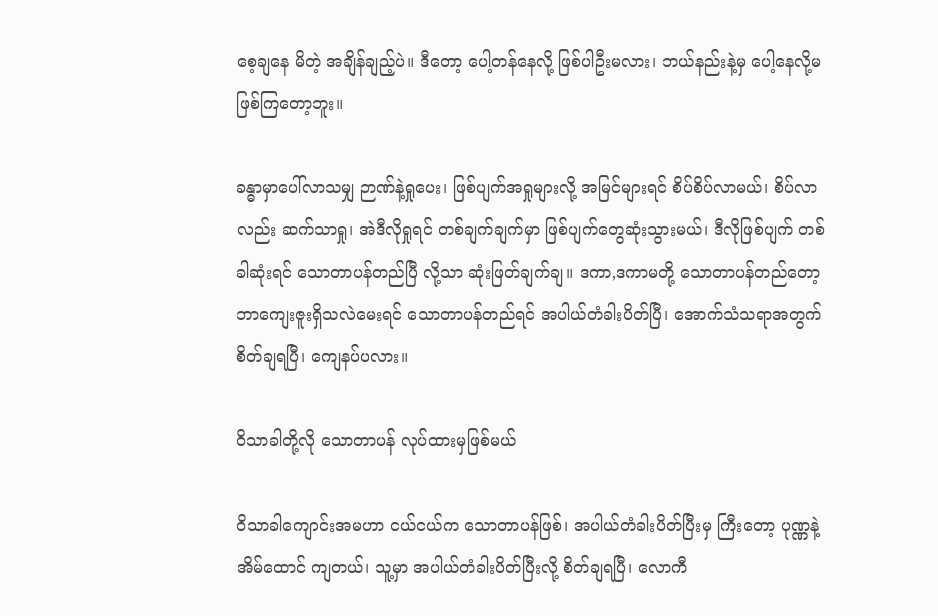စေ့ချနေ မိတဲ့ အချိန်ချည့်ပဲ။ ဒီတော့ ပေါ့တန်နေလို့ ဖြစ်ပါဦးမလား၊ ဘယ်နည်းနဲ့မှ ပေါ့နေလို့မဖြစ်ကြတော့ဘူး။

ခန္ဓာမှာပေါ်လာသမျှ ဉာဏ်နဲ့ရှုပေး၊ ဖြစ်ပျက်အရှုများလို့ အမြင်များရင် စိပ်စိပ်လာမယ်၊ စိပ်လာလည်း ဆက်သာရှု၊ အဲဒီလိုရှုရင် တစ်ချက်ချက်မှာ ဖြစ်ပျက်တွေဆုံးသွားမယ်၊ ဒီလိုဖြစ်ပျက် တစ်ခါဆုံးရင် သောတာပန်တည်ပြီ လို့သာ ဆုံးဖြတ်ချက်ချ။ ဒကာ,ဒကာမတို့ သောတာပန်တည်တော့ ဘာကျေးဇူးရှိသလဲမေးရင် သောတာပန်တည်ရင် အပါယ်တံခါးပိတ်ပြီ၊ အောက်သံသရာအတွက် စိတ်ချရပြီ၊ ကျေနပ်ပလား။

ဝိသာခါတို့လို သောတာပန် လုပ်ထားမှဖြစ်မယ်

ဝိသာခါကျောင်းအမဟာ ငယ်ငယ်က သောတာပန်ဖြစ်၊ အပါယ်တံခါးပိတ်ပြီးမှ ကြီးတော့ ပုဏ္ဏနဲ့အိမ်ထောင် ကျတယ်၊ သူ့မှာ အပါယ်တံခါးပိတ်ပြီးလို့ စိတ်ချရပြီ၊ လောကီ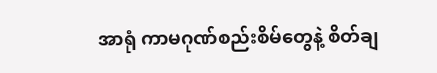အာရုံ ကာမဂုဏ်စည်းစိမ်တွေနဲ့ စိတ်ချ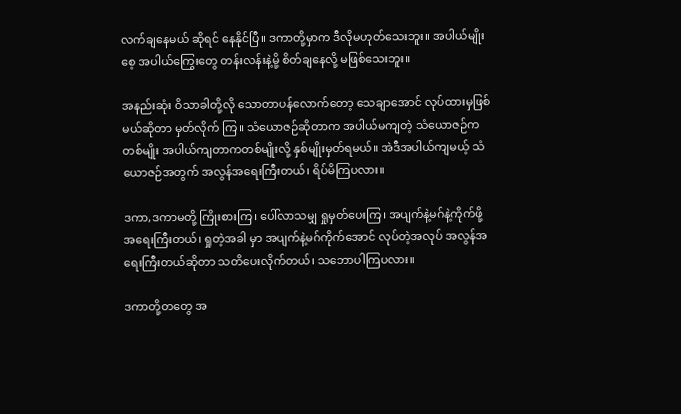လက်ချနေမယ် ဆိုရင် နေနိုင်ပြီ။ ဒကာတို့မှာက ဒီလိုမဟုတ်သေးဘူး။ အပါယ်မျိုးစေ့ အပါယ်ကြွေးတွေ တန်းလန်းနဲ့မို့ စိတ်ချနေလို့ မဖြစ်သေးဘူး။

အနည်းဆုံး ဝိသာခါတို့လို သောတာပန်လောက်တော့ သေချာအောင် လုပ်ထားမှဖြစ်မယ်ဆိုတာ မှတ်လိုက် ကြ။ သံယောဇဉ်ဆိုတာက အပါယ်မကျတဲ့ သံယောဇဉ်ကတစ်မျိုး အပါယ်ကျတာကတစ်မျိုးလို့ နှစ်မျိုးမှတ်ရမယ်။ အဲဒီအပါယ်ကျမယ့် သံယောဇဉ်အတွက် အလွန်အရေးကြီးတယ်၊ ရိပ်မိကြပလား။

ဒကာ,ဒကာမတို့ ကြိုးစားကြ၊ ပေါ်လာသမျှ ရှုမှတ်ပေးကြ၊ အပျက်နဲ့မဂ်နဲ့ကိုက်ဖို့ အရေးကြီးတယ်၊ ရှုတဲ့အခါ မှာ အပျက်နဲ့မဂ်ကိုက်အောင် လုပ်တဲ့အလုပ် အလွန်အရေးကြီးတယ်ဆိုတာ သတိပေးလိုက်တယ်၊ သဘောပါကြပလား။

ဒကာတို့တတွေ အ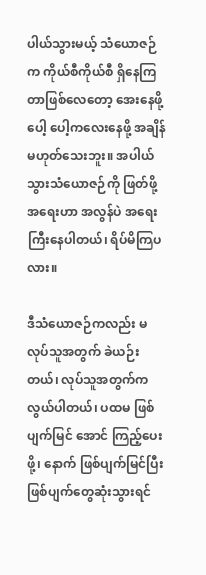ပါယ်သွားမယ့် သံယောဇဉ်က ကိုယ်စီကိုယ်စီ ရှိနေကြတာဖြစ်လေတော့ အေးနေဖို့ ပေါ့ ပေါ့ကလေးနေဖို့ အချိန်မဟုတ်သေးဘူး။ အပါယ်သွားသံယောဇဉ်ကို ဖြတ်ဖို့အရေးဟာ အလွန်ပဲ အရေးကြီးနေပါတယ်၊ ရိပ်မိကြပလား။

ဒီသံယောဇဉ်ကလည်း မလုပ်သူအတွက် ခဲယဉ်းတယ်၊ လုပ်သူအတွက်က လွယ်ပါတယ်၊ ပထမ ဖြစ်ပျက်မြင် အောင် ကြည့်ပေးဖို့၊ နောက် ဖြစ်ပျက်မြင်ပြီး ဖြစ်ပျက်တွေဆုံးသွားရင်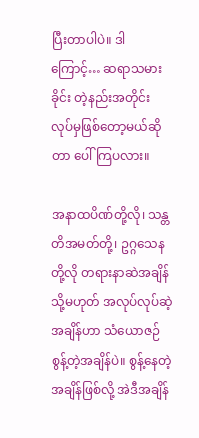ပြီးတာပါပဲ။ ဒါကြောင့်… ဆရာသမားခိုင်း တဲ့နည်းအတိုင်း လုပ်မှဖြစ်တော့မယ်ဆိုတာ ပေါ်ကြပလား။

အနာထပိဏ်တို့လို၊ သန္တတိအမတ်တို့၊ ဥဂ္ဂသေနတို့လို တရားနာဆဲအချိန် သို့မဟုတ် အလုပ်လုပ်ဆဲ့အချိန်ဟာ သံယောဇဉ်စွန့်တဲ့အချိန်ပဲ။ စွန့်နေတဲ့အချိန်ဖြစ်လို့ အဲဒီအချိန်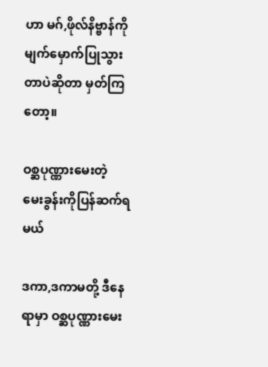ဟာ မဂ်,ဖိုလ်နိဗ္ဗာန်ကို မျက်မှောက်ပြုသွားတာပဲဆိုတာ မှတ်ကြတော့။

ဝစ္ဆပုဏ္ဏားမေးတဲ့ မေးခွန်းကိုပြန်ဆက်ရမယ်

ဒကာ,ဒကာမတို့ ဒီနေရာမှာ ဝစ္ဆပုဏ္ဏားမေး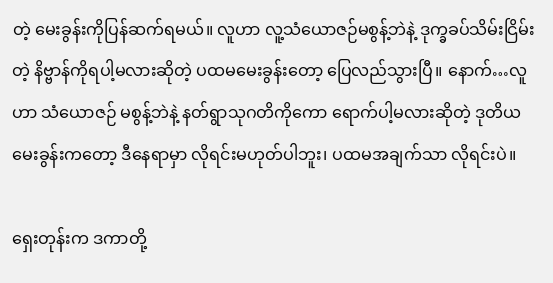တဲ့ မေးခွန်းကိုပြန်ဆက်ရမယ်။ လူဟာ လူ့သံယောဇဉ်မစွန့်ဘဲနဲ့ ဒုက္ခခပ်သိမ်းငြိမ်းတဲ့ နိဗ္ဗာန်ကိုရပါ့မလားဆိုတဲ့ ပထမမေးခွန်းတော့ ပြေလည်သွားပြီ။ နောက်…လူဟာ သံယောဇဉ် မစွန့်ဘဲနဲ့ နတ်ရွာသုဂတိကိုကော ရောက်ပါ့မလားဆိုတဲ့ ဒုတိယမေးခွန်းကတော့ ဒီနေရာမှာ လိုရင်းမဟုတ်ပါဘူး၊ ပထမအချက်သာ လိုရင်းပဲ။

ရှေးတုန်းက ဒကာတို့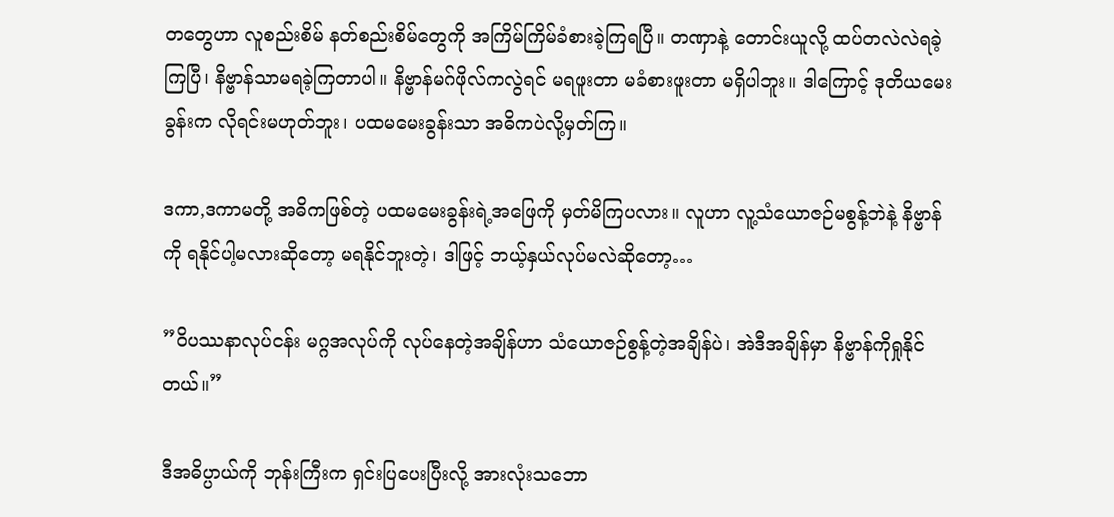တတွေဟာ လူစည်းစိမ် နတ်စည်းစိမ်တွေကို အကြိမ်ကြိမ်ခံစားခဲ့ကြရပြီ။ တဏှာနဲ့ တောင်းယူလို့ ထပ်တလဲလဲရခဲ့ကြပြီ၊ နိဗ္ဗာန်သာမရခဲ့ကြတာပါ။ နိဗ္ဗာန်မဂ်ဖိုလ်ကလွဲရင် မရဖူးတာ မခံစားဖူးတာ မရှိပါဘူး။ ဒါကြောင့် ဒုတိယမေးခွန်းက လိုရင်းမဟုတ်ဘူး၊ ပထမမေးခွန်းသာ အဓိကပဲလို့မှတ်ကြ။

ဒကာ,ဒကာမတို့ အဓိကဖြစ်တဲ့ ပထမမေးခွန်းရဲ့အဖြေကို မှတ်မိကြပလား။ လူဟာ လူ့သံယောဇဉ်မစွန့်ဘဲနဲ့ နိဗ္ဗာန်ကို ရနိုင်ပါ့မလားဆိုတော့ မရနိုင်ဘူးတဲ့၊ ဒါဖြင့် ဘယ့်နှယ်လုပ်မလဲဆိုတော့…

”ဝိပဿနာလုပ်ငန်း မဂ္ဂအလုပ်ကို လုပ်နေတဲ့အချိန်ဟာ သံယောဇဉ်စွန့်တဲ့အချိန်ပဲ၊ အဲဒီအချိန်မှာ နိဗ္ဗာန်ကိုရှုနိုင်တယ်။”

ဒီအဓိပ္ပာယ်ကို ဘုန်းကြီးက ရှင်းပြပေးပြီးလို့ အားလုံးသဘော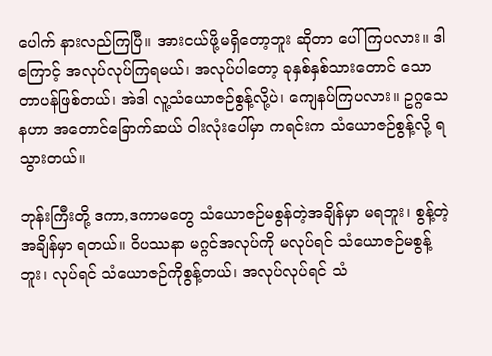ပေါက် နားလည်ကြပြီ။ အားငယ်ဖို့မရှိတော့ဘူး ဆိုတာ ပေါ်ကြပလား။ ဒါကြောင့် အလုပ်လုပ်ကြရမယ်၊ အလုပ်ပါတော့ ခုနှစ်နှစ်သားတောင် သောတာပန်ဖြစ်တယ်၊ အဲဒါ လူ့သံယောဇဉ်စွန့်လို့ပဲ၊ ကျေနပ်ကြပလား။ ဥဂ္ဂသေနဟာ အတောင်ခြောက်ဆယ် ဝါးလုံးပေါ်မှာ ကရင်းက သံယောဇဉ်စွန့်လို့ ရသွားတယ်။

ဘုန်းကြီးတို့ ဒကာ,ဒကာမတွေ သံယောဇဉ်မစွန်တဲ့အချိန်မှာ မရဘူး၊ စွန့်တဲ့အချိန်မှာ ရတယ်။ ဝိပဿနာ မဂ္ဂင်အလုပ်ကို မလုပ်ရင် သံယောဇဉ်မစွန့်ဘူး၊ လုပ်ရင် သံယောဇဉ်ကိုစွန့်တယ်၊ အလုပ်လုပ်ရင် သံ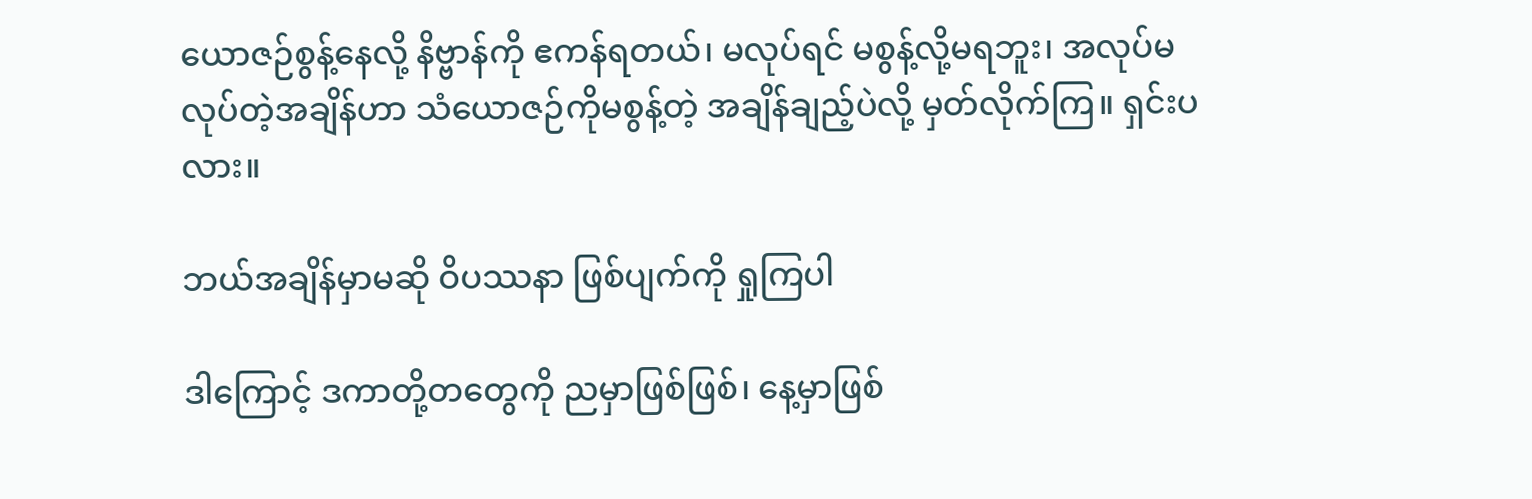ယောဇဉ်စွန့်နေလို့ နိဗ္ဗာန်ကို ဧကန်ရတယ်၊ မလုပ်ရင် မစွန့်လို့မရဘူး၊ အလုပ်မလုပ်တဲ့အချိန်ဟာ သံယောဇဉ်ကိုမစွန့်တဲ့ အချိန်ချည့်ပဲလို့ မှတ်လိုက်ကြ။ ရှင်းပလား။

ဘယ်အချိန်မှာမဆို ဝိပဿနာ ဖြစ်ပျက်ကို ရှုကြပါ

ဒါကြောင့် ဒကာတို့တတွေကို ညမှာဖြစ်ဖြစ်၊ နေ့မှာဖြစ်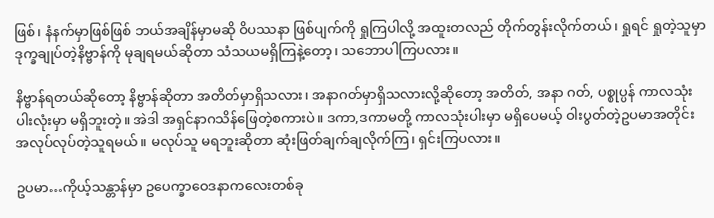ဖြစ်၊ နံနက်မှာဖြစ်ဖြစ် ဘယ်အချိန်မှာမဆို ဝိပဿနာ ဖြစ်ပျက်ကို ရှုကြပါလို့ အထူးတလည် တိုက်တွန်းလိုက်တယ်၊ ရှုရင် ရှုတဲ့သူမှာ ဒုက္ခချုပ်တဲ့နိဗ္ဗာန်ကို မုချရမယ်ဆိုတာ သံသယမရှိကြနဲ့တော့၊ သဘောပါကြပလား။

နိဗ္ဗာန်ရတယ်ဆိုတော့ နိဗ္ဗာန်ဆိုတာ အတိတ်မှာရှိသလား၊ အနာဂတ်မှာရှိသလားလို့ဆိုတော့ အတိတ်, အနာ ဂတ်, ပစ္စုပ္ပန် ကာလသုံးပါးလုံးမှာ မရှိဘူးတဲ့။ အဲဒါ အရှင်နာဂသိန်ဖြေတဲ့စကားပဲ။ ဒကာ,ဒကာမတို့ ကာလသုံးပါးမှာ မရှိပေမယ့် ဝါးပွတ်တဲ့ဥပမာအတိုင်း အလုပ်လုပ်တဲ့သူရမယ်။ မလုပ်သူ မရဘူးဆိုတာ ဆုံးဖြတ်ချက်ချလိုက်ကြ၊ ရှင်းကြပလား။

ဥပမာ…ကိုယ့်သန္တာန်မှာ ဥပေက္ခာဝေဒနာကလေးတစ်ခု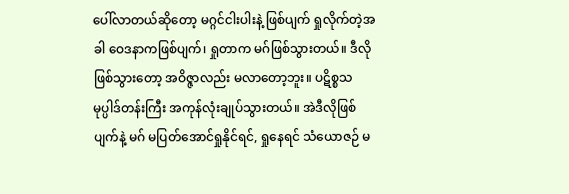ပေါ်လာတယ်ဆိုတော့ မဂ္ဂင်ငါးပါးနဲ့ ဖြစ်ပျက် ရှုလိုက်တဲ့အခါ ဝေဒနာကဖြစ်ပျက်၊ ရှုတာက မဂ်ဖြစ်သွားတယ်။ ဒီလိုဖြစ်သွားတော့ အဝိဇ္ဇာလည်း မလာတော့ဘူး။ ပဋိစ္စသမုပ္ပါဒ်တန်းကြီး အကုန်လုံးချုပ်သွားတယ်။ အဲဒီလိုဖြစ်ပျက်နဲ့ မဂ် မပြတ်အောင်ရှုနိုင်ရင်, ရှုနေရင် သံယောဇဉ် မ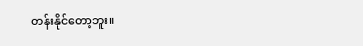တန်းနိုင်တော့ဘူး။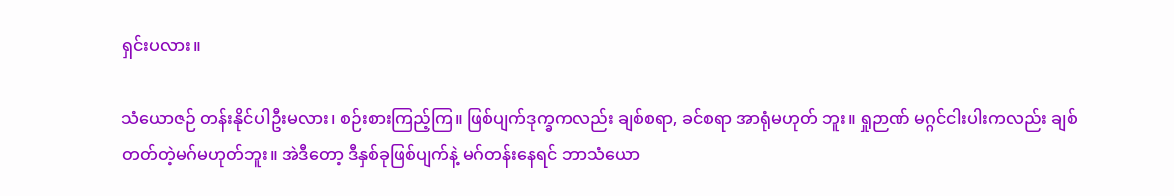ရှင်းပလား။

သံယောဇဉ် တန်းနိုင်ပါဦးမလား၊ စဉ်းစားကြည့်ကြ။ ဖြစ်ပျက်ဒုက္ခကလည်း ချစ်စရာ, ခင်စရာ အာရုံမဟုတ် ဘူး။ ရှုဉာဏ် မဂ္ဂင်ငါးပါးကလည်း ချစ်တတ်တဲ့မဂ်မဟုတ်ဘူး။ အဲဒီတော့ ဒီနှစ်ခုဖြစ်ပျက်နဲ့ မဂ်တန်းနေရင် ဘာသံယော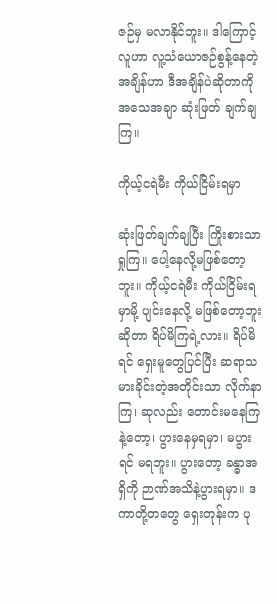ဇဉ်မှ မလာနိုင်ဘူး။ ဒါကြောင့် လူဟာ လူ့သံယောဇဉ်စွန့်နေတဲ့အချိန်ဟာ ဒီအချိန်ပဲဆိုတာကို အသေအချာ ဆုံးဖြတ် ချက်ချကြ။

ကိုယ့်ငရဲမီး ကိုယ်ငြိမ်းရမှာ

ဆုံးဖြတ်ချက်ချပြီး ကြိုးစားသာရှုကြ။ ပေါ့နေလို့မဖြစ်တော့ဘူး။ ကိုယ့်ငရဲမီး ကိုယ်ငြိမ်းရမှာမို့ ပျင်းနေလို့ မဖြစ်တော့ဘူးဆိုတာ ရိပ်မိကြရဲ့လား။ ရိပ်မိရင် ရှေးမူတွေပြင်ပြီး ဆရာသမားခိုင်းတဲ့အတိုင်းသာ လိုက်နာကြ၊ ဆုလည်း တောင်းမနေကြနဲ့တော့၊ ပွားနေမှရမှာ၊ မပွားရင် မရဘူး။ ပွားတော့ ခန္ဓာအရှိကို ဉာဏ်အသိနဲ့ပွားရမှာ။ ဒကာတို့တတွေ ရှေးတုန်းက ပု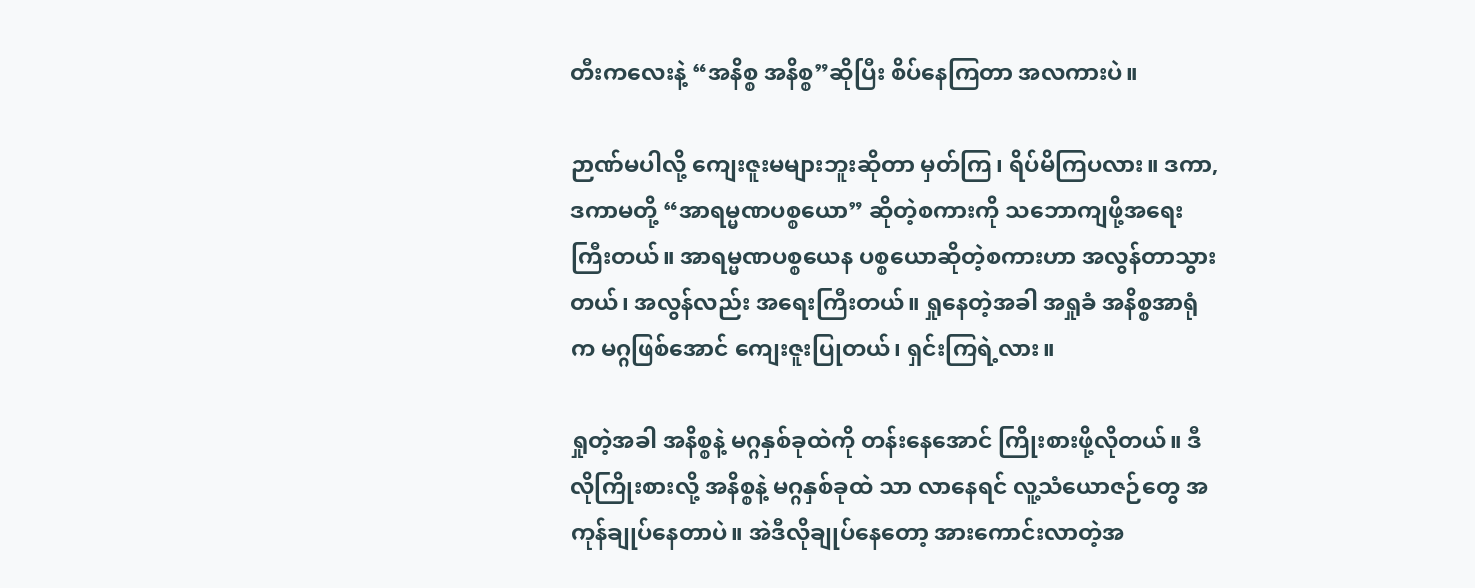တီးကလေးနဲ့ “အနိစ္စ အနိစ္စ”ဆိုပြီး စိပ်နေကြတာ အလကားပဲ။

ဉာဏ်မပါလို့ ကျေးဇူးမများဘူးဆိုတာ မှတ်ကြ၊ ရိပ်မိကြပလား။ ဒကာ,ဒကာမတို့ “အာရမ္မဏပစ္စယော” ဆိုတဲ့စကားကို သဘောကျဖို့အရေးကြီးတယ်။ အာရမ္မဏပစ္စယေန ပစ္စယောဆိုတဲ့စကားဟာ အလွန်တာသွားတယ်၊ အလွန်လည်း အရေးကြီးတယ်။ ရှုနေတဲ့အခါ အရှုခံ အနိစ္စအာရုံက မဂ္ဂဖြစ်အောင် ကျေးဇူးပြုတယ်၊ ရှင်းကြရဲ့လား။

ရှုတဲ့အခါ အနိစ္စနဲ့ မဂ္ဂနှစ်ခုထဲကို တန်းနေအောင် ကြိုးစားဖို့လိုတယ်။ ဒီလိုကြိုးစားလို့ အနိစ္စနဲ့ မဂ္ဂနှစ်ခုထဲ သာ လာနေရင် လူ့သံယောဇဉ်တွေ အကုန်ချုပ်နေတာပဲ။ အဲဒီလိုချုပ်နေတော့ အားကောင်းလာတဲ့အ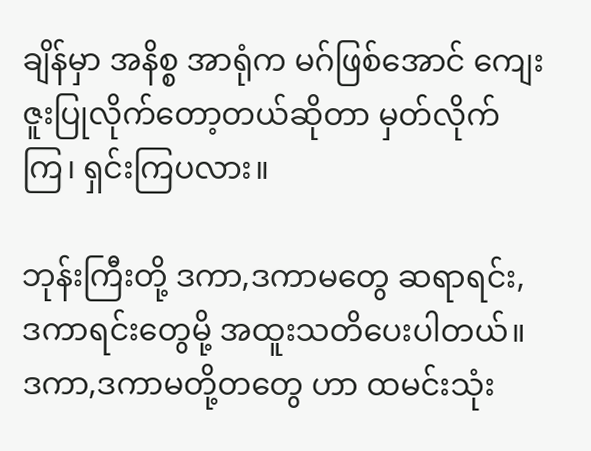ချိန်မှာ အနိစ္စ အာရုံက မဂ်ဖြစ်အောင် ကျေးဇူးပြုလိုက်တော့တယ်ဆိုတာ မှတ်လိုက်ကြ၊ ရှင်းကြပလား။

ဘုန်းကြီးတို့ ဒကာ,ဒကာမတွေ ဆရာရင်း, ဒကာရင်းတွေမို့ အထူးသတိပေးပါတယ်။ ဒကာ,ဒကာမတို့တတွေ ဟာ ထမင်းသုံး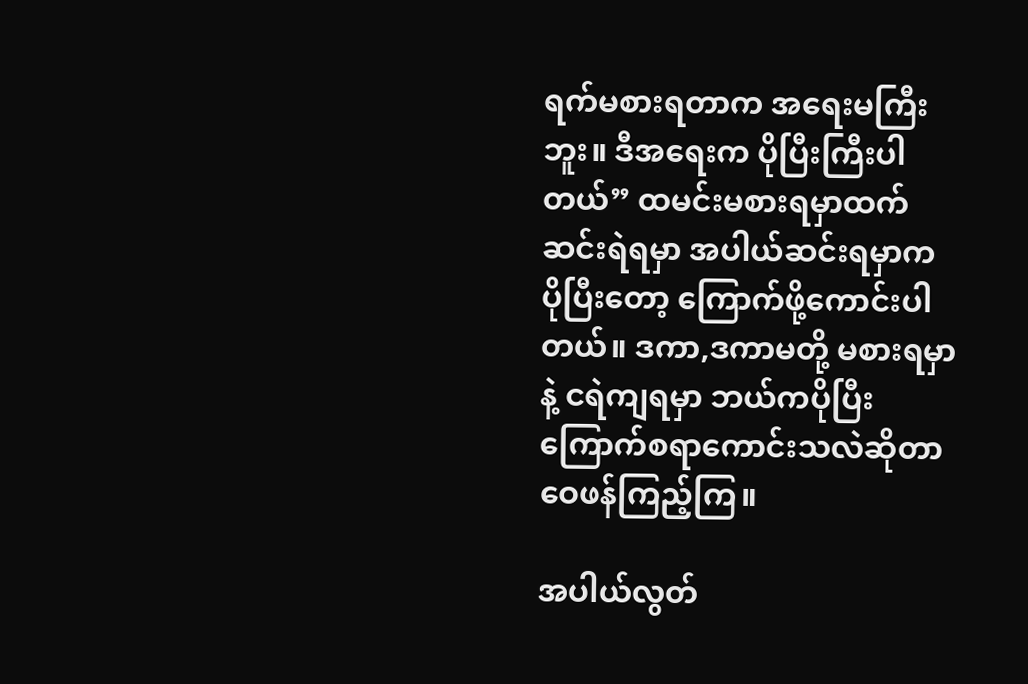ရက်မစားရတာက အရေးမကြီးဘူး။ ဒီအရေးက ပိုပြီးကြီးပါတယ်” ထမင်းမစားရမှာထက် ဆင်းရဲရမှာ အပါယ်ဆင်းရမှာက ပိုပြီးတော့ ကြောက်ဖို့ကောင်းပါတယ်။ ဒကာ,ဒကာမတို့ မစားရမှာနဲ့ ငရဲကျရမှာ ဘယ်ကပိုပြီး ကြောက်စရာကောင်းသလဲဆိုတာ ဝေဖန်ကြည့်ကြ။

အပါယ်လွတ်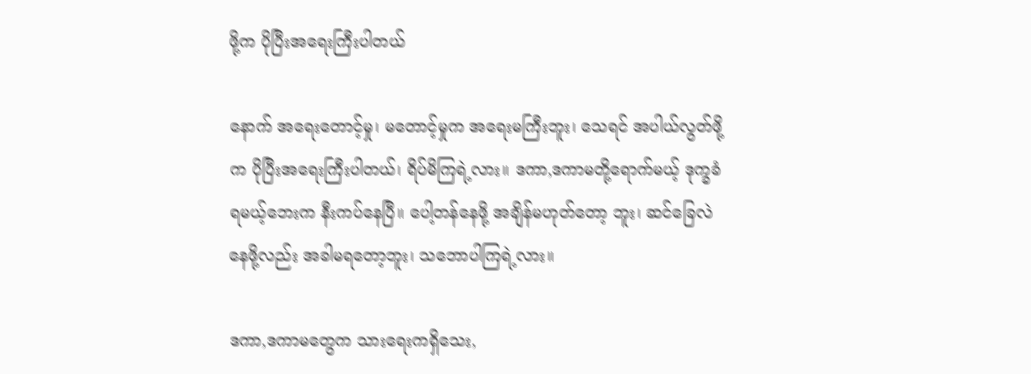ဖို့က ပိုပြီးအရေးကြီးပါတယ်

နောက် အရေးတောင့်မှု၊ မတောင့်မှုက အရေးမကြီးဘူး၊ သေရင် အပါယ်လွတ်ဖို့က ပိုပြီးအရေးကြီးပါတယ်၊ ရိပ်မိကြရဲ့လား။ ဒကာ,ဒကာမတို့ရောက်မယ့် ဒုက္ခခံရမယ့်ဘေးက နီးကပ်နေပြီ။ ပေါ့တန်နေဖို့ အချိန်မဟုတ်တော့ ဘူး၊ ဆင်ခြေလဲနေဖို့လည်း အခါမရတော့ဘူး၊ သဘောပါကြရဲ့လား။

ဒကာ,ဒကာမတွေက သားရေးကရှိသေး,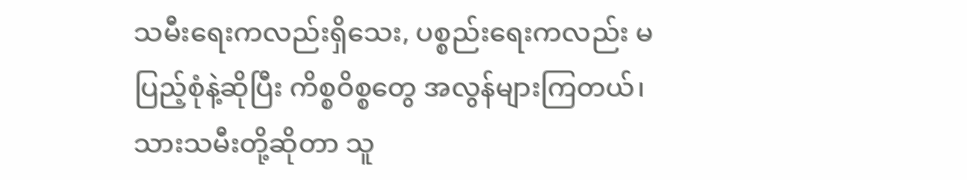သမီးရေးကလည်းရှိသေး, ပစ္စည်းရေးကလည်း မပြည့်စုံနဲ့ဆိုပြီး ကိစ္စဝိစ္စတွေ အလွန်များကြတယ်၊ သားသမီးတို့ဆိုတာ သူ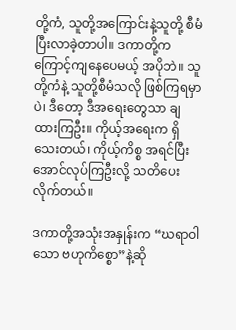တို့ကံ, သူတို့အကြောင်းနဲ့သူတို့ စီမံပြီးလာခဲ့တာပါ။ ဒကာတို့က ကြောင့်ကျနေပေမယ့် အပိုဘဲ။ သူတို့ကံနဲ့ သူတို့စီမံသလို ဖြစ်ကြရမှာပဲ၊ ဒီတော့ ဒီအရေးတွေသာ ချထားကြဦး။ ကိုယ့်အရေးက ရှိသေးတယ်၊ ကိုယ့်ကိစ္စ အရင်ပြီးအောင်လုပ်ကြဦးလို့ သတိပေးလိုက်တယ်။

ဒကာတို့အသုံးအနှုန်းက “ဃရာဝါသော ဗဟုကိစ္စော”နဲ့ဆို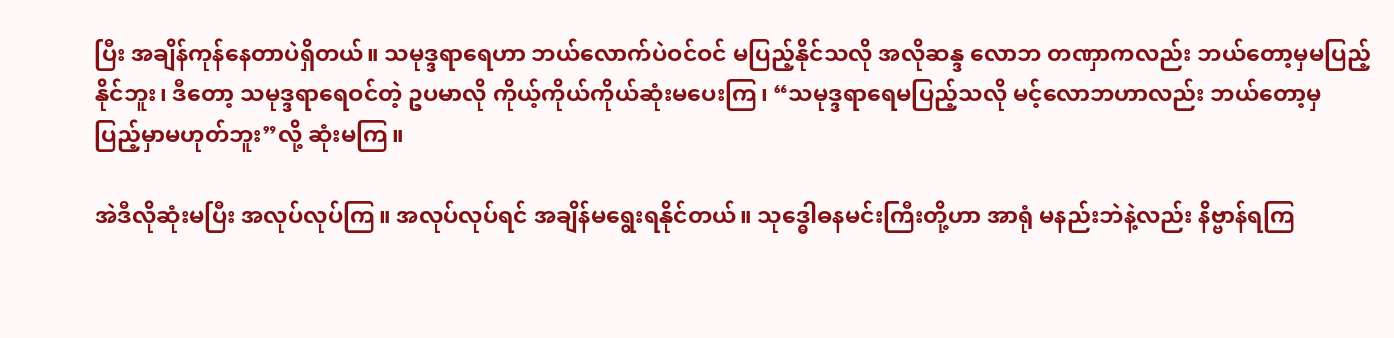ပြီး အချိန်ကုန်နေတာပဲရှိတယ်။ သမုဒ္ဒရာရေဟာ ဘယ်လောက်ပဲဝင်ဝင် မပြည့်နိုင်သလို အလိုဆန္ဒ လောဘ တဏှာကလည်း ဘယ်တော့မှမပြည့်နိုင်ဘူး၊ ဒီတော့ သမုဒ္ဒရာရေဝင်တဲ့ ဥပမာလို ကိုယ့်ကိုယ်ကိုယ်ဆုံးမပေးကြ၊ “သမုဒ္ဒရာရေမပြည့်သလို မင့်လောဘဟာလည်း ဘယ်တော့မှ ပြည့်မှာမဟုတ်ဘူး”လို့ ဆုံးမကြ။

အဲဒီလိုဆုံးမပြီး အလုပ်လုပ်ကြ။ အလုပ်လုပ်ရင် အချိန်မရွေးရနိုင်တယ်။ သုဒ္ဓေါဓနမင်းကြီးတို့ဟာ အာရုံ မနည်းဘဲနဲ့လည်း နိဗ္ဗာန်ရကြ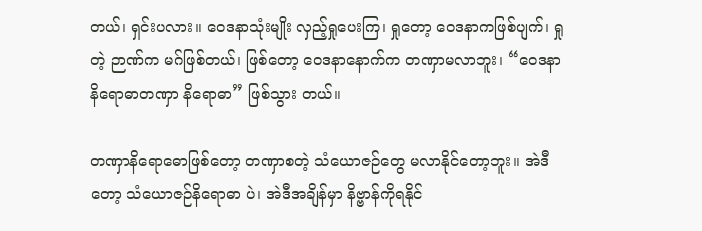တယ်၊ ရှင်းပလား။ ဝေဒနာသုံးမျိုး လှည့်ရှုပေးကြ၊ ရှုတော့ ဝေဒနာကဖြစ်ပျက်၊ ရှုတဲ့ ဉာဏ်က မဂ်ဖြစ်တယ်၊ ဖြစ်တော့ ဝေဒနာနောက်က တဏှာမလာဘူး၊ “ဝေဒနာနိရောဓာတဏှာ နိရောဓာ” ဖြစ်သွား တယ်။

တဏှာနိရောဓောဖြစ်တော့ တဏှာစတဲ့ သံယောဇဉ်တွေ မလာနိုင်တော့ဘူး။ အဲဒီတော့ သံယောဇဉ်နိရောဓာ ပဲ၊ အဲဒီအချိန်မှာ နိဗ္ဗာန်ကိုရနိုင်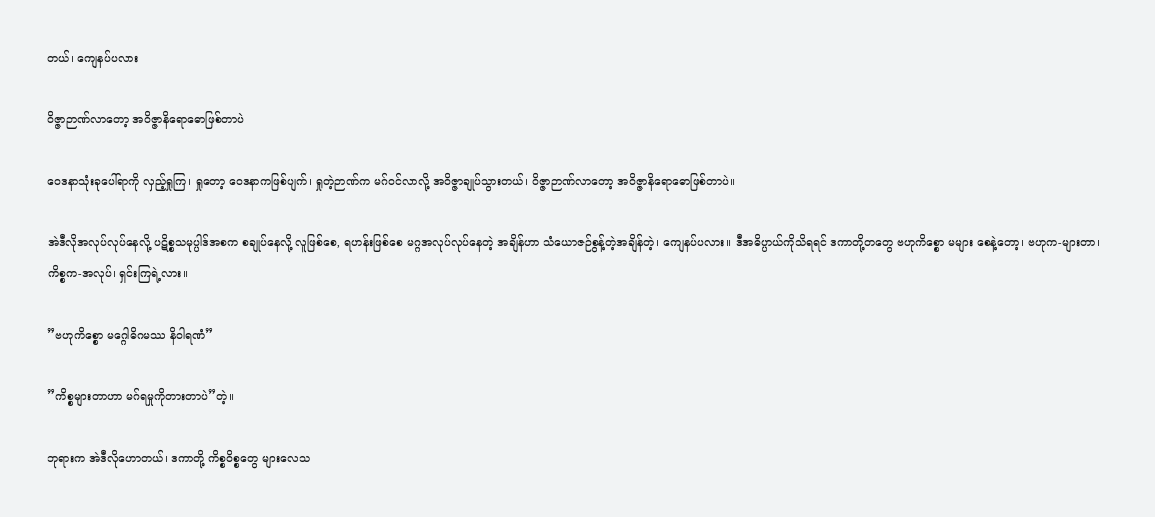တယ်၊ ကျေနပ်ပလား

ဝိဇ္ဇာဉာဏ်လာတော့ အဝိဇ္ဇာနိရောဓောဖြစ်တာပဲ

ဝေဒနာသုံးခုပေါ်ရာကို လှည့်ရှုကြ၊ ရှုတော့ ဝေဒနာကဖြစ်ပျက်၊ ရှုတဲ့ဉာဏ်က မဂ်ဝင်လာလို့ အဝိဇ္ဇာချုပ်သွားတယ်၊ ဝိဇ္ဇာဉာဏ်လာတော့ အဝိဇ္ဇာနိရောဓောဖြစ်တာပဲ။

အဲဒီလိုအလုပ်လုပ်နေလို့ ပဋိစ္စသမုပ္ပါဒ်အစက စချုပ်နေလို့ လူဖြစ်စေ, ရဟန်းဖြစ်စေ မဂ္ဂအလုပ်လုပ်နေတဲ့ အချိန်ဟာ သံယောဇဉ်စွန့်တဲ့အချိန်တဲ့၊ ကျေနပ်ပလား။ ဒီအဓိပ္ပာယ်ကိုသိရရင် ဒကာတို့တတွေ ဗဟုကိစ္စော မများ စေနဲ့တော့၊ ဗဟုက-များတာ၊ ကိစ္စက-အလုပ်၊ ရှင်းကြရဲ့လား။

”ဗဟုကိစ္စော မဂ္ဂေါဓိဂမဿ နိဝါရဏံ”

”ကိစ္စများတာဟာ မဂ်ရမှုကိုတားတာပဲ”တဲ့။

ဘုရားက အဲဒီလိုဟောတယ်၊ ဒကာတို့ ကိစ္စဝိစ္စတွေ များလေသ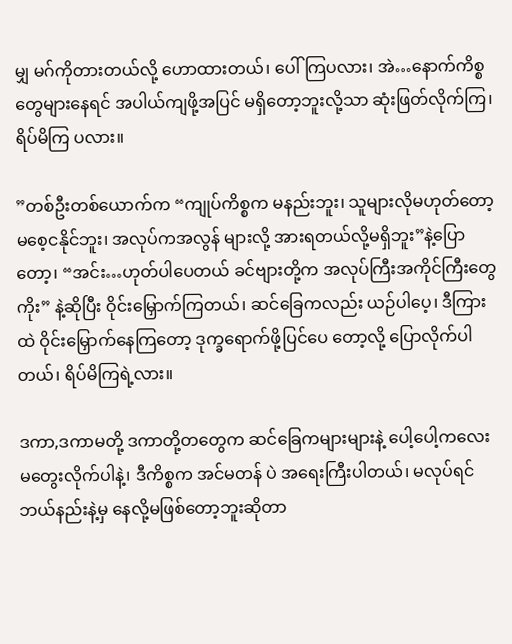မျှ မဂ်ကိုတားတယ်လို့ ဟောထားတယ်၊ ပေါ်ကြပလား၊ အဲ…နောက်ကိစ္စတွေများနေရင် အပါယ်ကျဖို့အပြင် မရှိတော့ဘူးလို့သာ ဆုံးဖြတ်လိုက်ကြ၊ ရိပ်မိကြ ပလား။

”တစ်ဦးတစ်ယောက်က “ကျုပ်ကိစ္စက မနည်းဘူး၊ သူများလိုမဟုတ်တော့ မစေ့ငနိုင်ဘူး၊ အလုပ်ကအလွန် များလို့ အားရတယ်လို့မရှိဘူး”နဲ့ပြောတော့၊ “အင်း…ဟုတ်ပါပေတယ် ခင်ဗျားတို့က အလုပ်ကြီးအကိုင်ကြီးတွေကိုး” နဲ့ဆိုပြီး ဝိုင်းမြှောက်ကြတယ်၊ ဆင်ခြေကလည်း ယဉ်ပါပေ့၊ ဒီကြားထဲ ဝိုင်းမြှောက်နေကြတော့ ဒုက္ခရောက်ဖို့ပြင်ပေ တော့လို့ ပြောလိုက်ပါတယ်၊ ရိပ်မိကြရဲ့လား။

ဒကာ,ဒကာမတို့ ဒကာတို့တတွေက ဆင်ခြေကများများနဲ့ ပေါ့ပေါ့ကလေး မတွေးလိုက်ပါနဲ့၊ ဒီကိစ္စက အင်မတန် ပဲ အရေးကြီးပါတယ်၊ မလုပ်ရင် ဘယ်နည်းနဲ့မှ နေလို့မဖြစ်တော့ဘူးဆိုတာ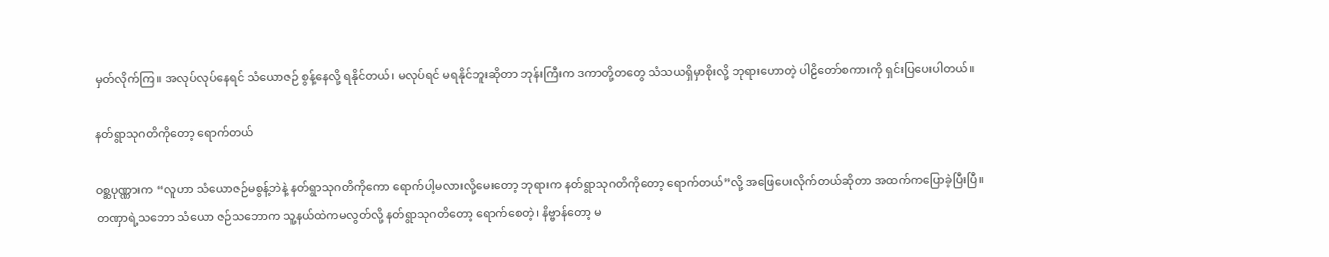မှတ်လိုက်ကြ။ အလုပ်လုပ်နေရင် သံယောဇဉ် စွန့်နေလို့ ရနိုင်တယ်၊ မလုပ်ရင် မရနိုင်ဘူးဆိုတာ ဘုန်းကြီးက ဒကာတို့တတွေ သံသယရှိမှာစိုးလို့ ဘုရားဟောတဲ့ ပါဠိတော်စကားကို ရှင်းပြပေးပါတယ်။

နတ်ရွာသုဂတိကိုတော့ ရောက်တယ်

ဝစ္ဆပုဏ္ဏားက “လူဟာ သံယောဇဉ်မစွန့်ဘဲနဲ့ နတ်ရွာသုဂတိကိုကော ရောက်ပါ့မလားလို့မေးတော့ ဘုရားက နတ်ရွာသုဂတိကိုတော့ ရောက်တယ်”လို့ အဖြေပေးလိုက်တယ်ဆိုတာ အထက်ကပြောခဲ့ပြီးပြီ။ တဏှာရဲ့သဘော သံယော ဇဉ်သဘောက သူ့နယ်ထဲကမလွတ်လို့ နတ်ရွာသုဂတိတော့ ရောက်စေတဲ့၊ နိဗ္ဗာန်တော့ မ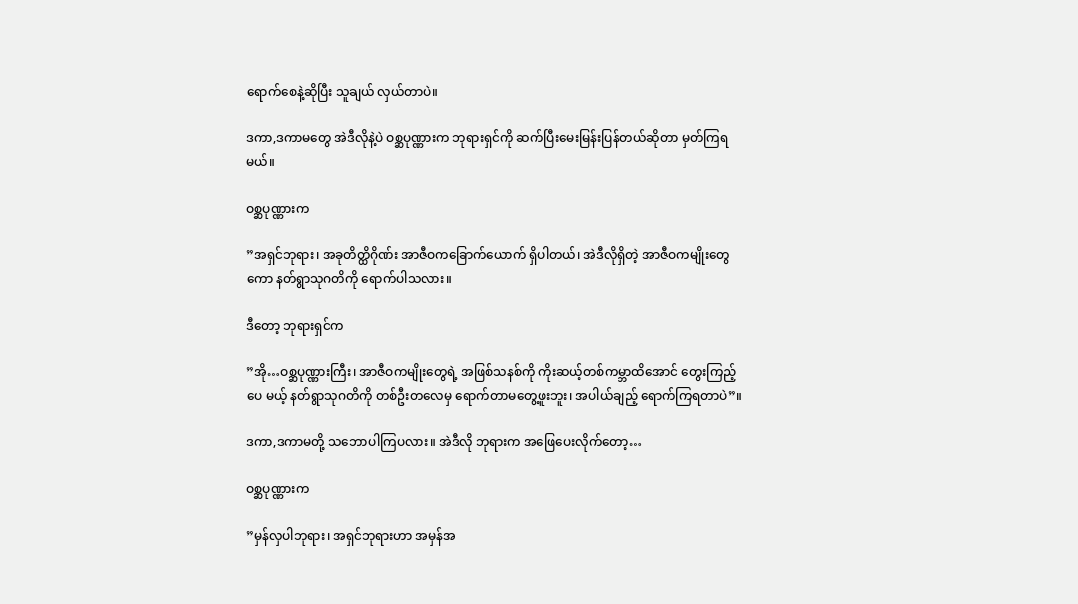ရောက်စေနဲ့ဆိုပြီး သူချယ် လှယ်တာပဲ။

ဒကာ,ဒကာမတွေ အဲဒီလိုနဲ့ပဲ ဝစ္ဆပုဏ္ဏားက ဘုရားရှင်ကို ဆက်ပြီးမေးမြန်းပြန်တယ်ဆိုတာ မှတ်ကြရမယ်။

ဝစ္ဆပုဏ္ဏားက

”အရှင်ဘုရား၊ အခုတိတ္ထိဂိုဏ်း အာဇီဝကခြောက်ယောက် ရှိပါတယ်၊ အဲဒီလိုရှိတဲ့ အာဇီဝကမျိုးတွေ ကော နတ်ရွာသုဂတိကို ရောက်ပါသလား။

ဒီတော့ ဘုရားရှင်က

”အို…ဝစ္ဆပုဏ္ဏားကြီး၊ အာဇီဝကမျိုးတွေရဲ့ အဖြစ်သနစ်ကို ကိုးဆယ့်တစ်ကမ္ဘာထိအောင် တွေးကြည့်ပေ မယ့် နတ်ရွာသုဂတိကို တစ်ဦးတလေမှ ရောက်တာမတွေ့ဖူးဘူး၊ အပါယ်ချည့် ရောက်ကြရတာပဲ”။

ဒကာ,ဒကာမတို့ သဘောပါကြပလား။ အဲဒီလို ဘုရားက အဖြေပေးလိုက်တော့…

ဝစ္ဆပုဏ္ဏားက

”မှန်လှပါဘုရား၊ အရှင်ဘုရားဟာ အမှန်အ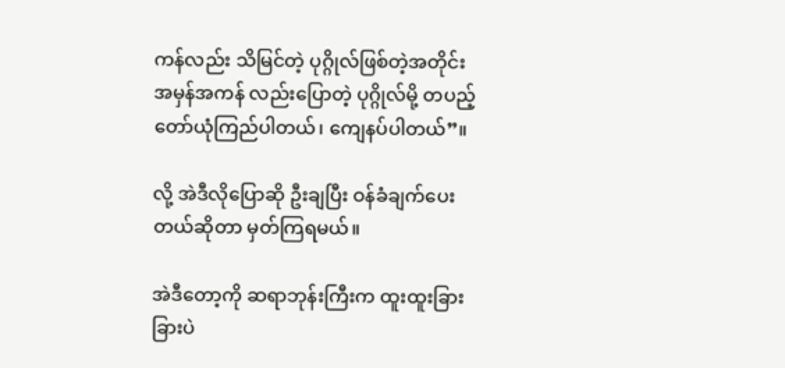ကန်လည်း သိမြင်တဲ့ ပုဂ္ဂိုလ်ဖြစ်တဲ့အတိုင်း အမှန်အကန် လည်းပြောတဲ့ ပုဂ္ဂိုလ်မို့ တပည့်တော်ယုံကြည်ပါတယ်၊ ကျေနပ်ပါတယ်”။

လို့ အဲဒီလိုပြောဆို ဦးချပြီး ဝန်ခံချက်ပေးတယ်ဆိုတာ မှတ်ကြရမယ်။

အဲဒီတော့ကို ဆရာဘုန်းကြီးက ထူးထူးခြားခြားပဲ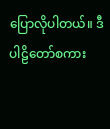ပြောလိုပါတယ်။ ဒီပါဠိတော်စကား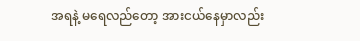အရနဲ့ မရေလည်တော့ အားငယ်နေမှာလည်း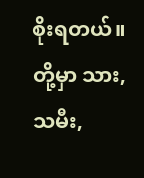စိုးရတယ်။ တို့မှာ သား, သမီး,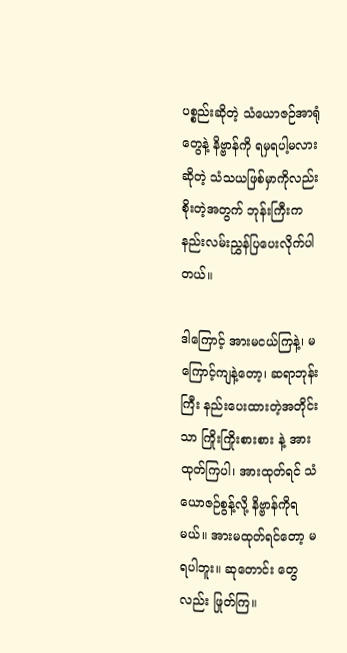ပစ္စည်းဆိုတဲ့ သံယောဇဉ်အာရုံတွေနဲ့ နိဗ္ဗာန်ကို ရမှရပါ့မလား ဆိုတဲ့ သံသယဖြစ်မှာကိုလည်း စိုးတဲ့အတွက် ဘုန်းကြီးက နည်းလမ်းညွှန်ပြပေးလိုက်ပါတယ်။

ဒါကြောင့် အားမငယ်ကြနဲ့၊ မကြောင့်ကျနဲ့တော့၊ ဆရာဘုန်းကြီး နည်းပေးထားတဲ့အတိုင်းသာ ကြိုးကြိုးစားစား နဲ့ အားထုတ်ကြပါ၊ အားထုတ်ရင် သံယောဇဉ်စွန့်လို့ နိဗ္ဗာန်ကိုရမယ်။ အားမထုတ်ရင်တော့ မရပါဘူး။ ဆုတောင်း တွေလည်း ဖြုတ်ကြ။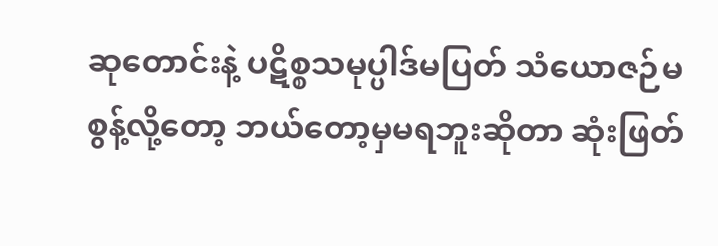ဆုတောင်းနဲ့ ပဋိစ္စသမုပ္ပါဒ်မပြတ် သံယောဇဉ်မစွန့်လို့တော့ ဘယ်တော့မှမရဘူးဆိုတာ ဆုံးဖြတ်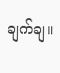ချက်ချ။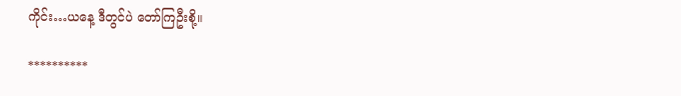ကိုင်း…ယနေ့ ဒီတွင်ပဲ တော်ကြဦးစို့။

**********